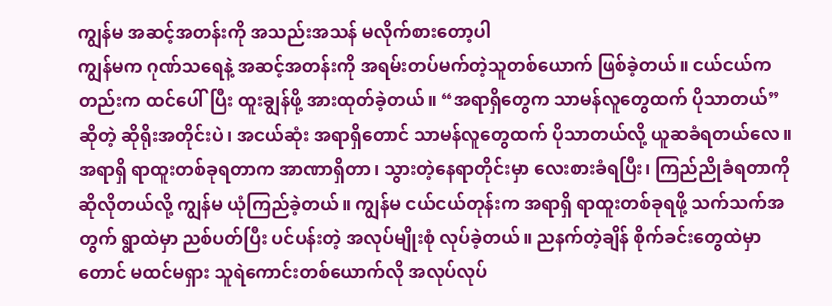ကျွန်မ အဆင့်အတန်းကို အသည်းအသန် မလိုက်စားတော့ပါ
ကျွန်မက ဂုဏ်သရေနဲ့ အဆင့်အတန်းကို အရမ်းတပ်မက်တဲ့သူတစ်ယောက် ဖြစ်ခဲ့တယ်။ ငယ်ငယ်ကတည်းက ထင်ပေါ်ပြီး ထူးချွန်ဖို့ အားထုတ်ခဲ့တယ်။ “အရာရှိတွေက သာမန်လူတွေထက် ပိုသာတယ်”ဆိုတဲ့ ဆိုရိုးအတိုင်းပဲ၊ အငယ်ဆုံး အရာရှိတောင် သာမန်လူတွေထက် ပိုသာတယ်လို့ ယူဆခံရတယ်လေ။ အရာရှိ ရာထူးတစ်ခုရတာက အာဏာရှိတာ၊ သွားတဲ့နေရာတိုင်းမှာ လေးစားခံရပြီး၊ ကြည်ညိုခံရတာကို ဆိုလိုတယ်လို့ ကျွန်မ ယုံကြည်ခဲ့တယ်။ ကျွန်မ ငယ်ငယ်တုန်းက အရာရှိ ရာထူးတစ်ခုရဖို့ သက်သက်အတွက် ရွာထဲမှာ ညစ်ပတ်ပြီး ပင်ပန်းတဲ့ အလုပ်မျိုးစုံ လုပ်ခဲ့တယ်။ ညနက်တဲ့ချိန် စိုက်ခင်းတွေထဲမှာတောင် မထင်မရှား သူရဲကောင်းတစ်ယောက်လို အလုပ်လုပ်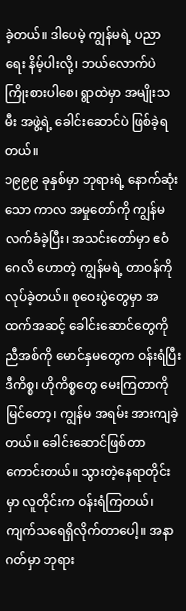ခဲ့တယ်။ ဒါပေမဲ့ ကျွန်မရဲ့ ပညာရေး နိမ့်ပါးလို့၊ ဘယ်လောက်ပဲ ကြိုးစားပါစေ၊ ရွာထဲမှာ အမျိုးသမီး အဖွဲ့ရဲ့ ခေါင်းဆောင်ပဲ ဖြစ်ခဲ့ရတယ်။
၁၉၉၉ ခုနှစ်မှာ ဘုရားရဲ့ နောက်ဆုံးသော ကာလ အမှုတော်ကို ကျွန်မ လက်ခံခဲ့ပြီး၊ အသင်းတော်မှာ ဧဝံဂေလိ ဟောတဲ့ ကျွန်မရဲ့ တာဝန်ကို လုပ်ခဲ့တယ်။ စုဝေးပွဲတွေမှာ အထက်အဆင့် ခေါင်းဆောင်တွေကို ညီအစ်ကို မောင်နှမတွေက ဝန်းရံပြီး ဒီကိစ္စ၊ ဟိုကိစ္စတွေ မေးကြတာကို မြင်တော့၊ ကျွန်မ အရမ်း အားကျခဲ့တယ်။ ခေါင်းဆောင်ဖြစ်တာ ကောင်းတယ်။ သွားတဲ့နေရာတိုင်းမှာ လူတိုင်းက ဝန်းရံကြတယ်၊ ကျက်သရေရှိလိုက်တာပေါ့။ အနာဂတ်မှာ ဘုရား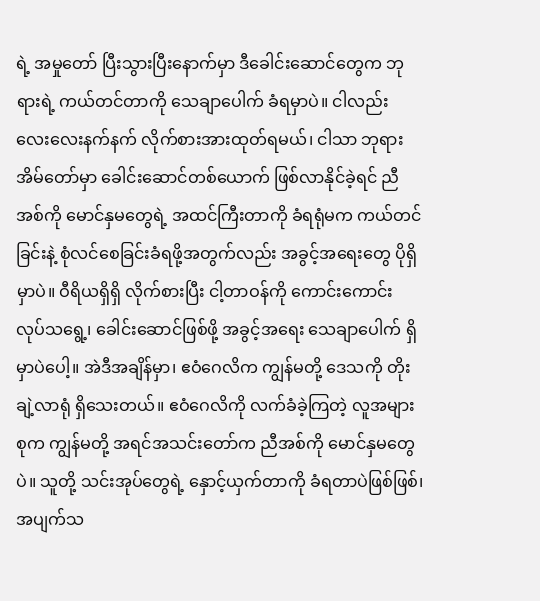ရဲ့ အမှုတော် ပြီးသွားပြီးနောက်မှာ ဒီခေါင်းဆောင်တွေက ဘုရားရဲ့ ကယ်တင်တာကို သေချာပေါက် ခံရမှာပဲ။ ငါလည်း လေးလေးနက်နက် လိုက်စားအားထုတ်ရမယ်၊ ငါသာ ဘုရားအိမ်တော်မှာ ခေါင်းဆောင်တစ်ယောက် ဖြစ်လာနိုင်ခဲ့ရင် ညီအစ်ကို မောင်နှမတွေရဲ့ အထင်ကြီးတာကို ခံရရုံမက ကယ်တင်ခြင်းနဲ့ စုံလင်စေခြင်းခံရဖို့အတွက်လည်း အခွင့်အရေးတွေ ပိုရှိမှာပဲ။ ဝီရိယရှိရှိ လိုက်စားပြီး ငါ့တာဝန်ကို ကောင်းကောင်း လုပ်သရွေ့၊ ခေါင်းဆောင်ဖြစ်ဖို့ အခွင့်အရေး သေချာပေါက် ရှိမှာပဲပေါ့။ အဲဒီအချိန်မှာ၊ ဧဝံဂေလိက ကျွန်မတို့ ဒေသကို တိုးချဲ့လာရုံ ရှိသေးတယ်။ ဧဝံဂေလိကို လက်ခံခဲ့ကြတဲ့ လူအများစုက ကျွန်မတို့ အရင်အသင်းတော်က ညီအစ်ကို မောင်နှမတွေပဲ။ သူတို့ သင်းအုပ်တွေရဲ့ နှောင့်ယှက်တာကို ခံရတာပဲဖြစ်ဖြစ်၊ အပျက်သ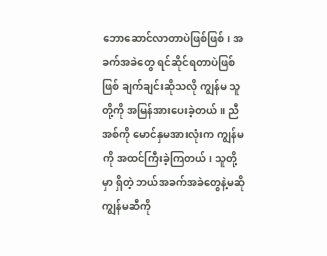ဘောဆောင်လာတာပဲဖြစ်ဖြစ်၊ အခက်အခဲတွေ ရင်ဆိုင်ရတာပဲဖြစ်ဖြစ် ချက်ချင်းဆိုသလို ကျွန်မ သူတို့ကို အမြန်အားပေးခဲ့တယ်။ ညီအစ်ကို မောင်နှမအားလုံးက ကျွန်မကို အထင်ကြီးခဲ့ကြတယ်၊ သူတို့မှာ ရှိတဲ့ ဘယ်အခက်အခဲတွေနဲ့မဆို ကျွန်မဆီကို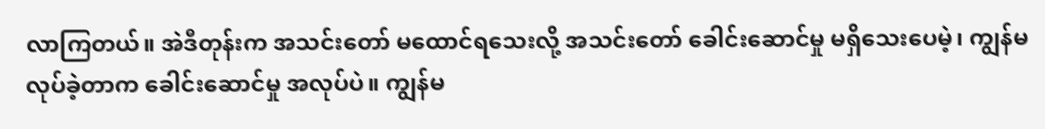လာကြတယ်။ အဲဒီတုန်းက အသင်းတော် မထောင်ရသေးလို့ အသင်းတော် ခေါင်းဆောင်မှု မရှိသေးပေမဲ့၊ ကျွန်မ လုပ်ခဲ့တာက ခေါင်းဆောင်မှု အလုပ်ပဲ။ ကျွန်မ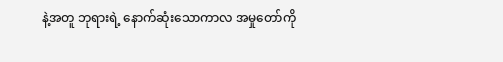နဲ့အတူ ဘုရားရဲ့ နောက်ဆုံးသောကာလ အမှုတော်ကို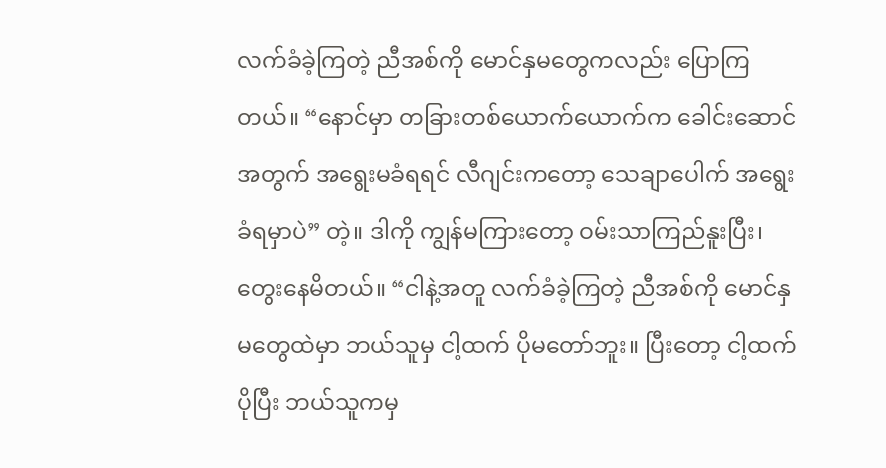လက်ခံခဲ့ကြတဲ့ ညီအစ်ကို မောင်နှမတွေကလည်း ပြောကြတယ်။ “နောင်မှာ တခြားတစ်ယောက်ယောက်က ခေါင်းဆောင်အတွက် အရွေးမခံရရင် လီဂျင်းကတော့ သေချာပေါက် အရွေးခံရမှာပဲ” တဲ့။ ဒါကို ကျွန်မကြားတော့ ဝမ်းသာကြည်နူးပြီး၊ တွေးနေမိတယ်။ “ငါနဲ့အတူ လက်ခံခဲ့ကြတဲ့ ညီအစ်ကို မောင်နှမတွေထဲမှာ ဘယ်သူမှ ငါ့ထက် ပိုမတော်ဘူး။ ပြီးတော့ ငါ့ထက် ပိုပြီး ဘယ်သူကမှ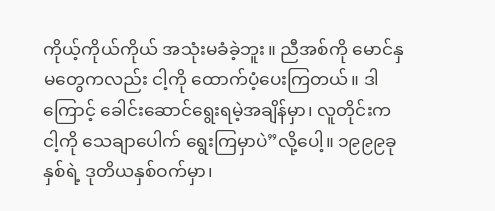ကိုယ့်ကိုယ်ကိုယ် အသုံးမခံခဲ့ဘူး။ ညီအစ်ကို မောင်နှမတွေကလည်း ငါ့ကို ထောက်ပံ့ပေးကြတယ်။ ဒါကြောင့် ခေါင်းဆောင်ရွေးရမဲ့အချိန်မှာ၊ လူတိုင်းက ငါ့ကို သေချာပေါက် ရွေးကြမှာပဲ”လို့ပေါ့။ ၁၉၉၉ခုနှစ်ရဲ့ ဒုတိယနှစ်ဝက်မှာ၊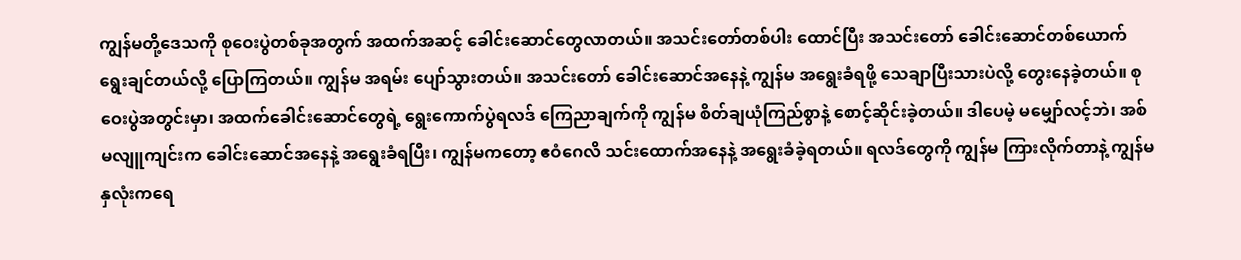ကျွန်မတို့ဒေသကို စုဝေးပွဲတစ်ခုအတွက် အထက်အဆင့် ခေါင်းဆောင်တွေလာတယ်။ အသင်းတော်တစ်ပါး ထောင်ပြီး အသင်းတော် ခေါင်းဆောင်တစ်ယောက် ရွေးချင်တယ်လို့ ပြောကြတယ်။ ကျွန်မ အရမ်း ပျော်သွားတယ်။ အသင်းတော် ခေါင်းဆောင်အနေနဲ့ ကျွန်မ အရွေးခံရဖို့ သေချာပြီးသားပဲလို့ တွေးနေခဲ့တယ်။ စုဝေးပွဲအတွင်းမှာ၊ အထက်ခေါင်းဆောင်တွေရဲ့ ရွေးကောက်ပွဲရလဒ် ကြေညာချက်ကို ကျွန်မ စိတ်ချယုံကြည်စွာနဲ့ စောင့်ဆိုင်းခဲ့တယ်။ ဒါပေမဲ့ မမျှော်လင့်ဘဲ၊ အစ်မလျူကျင်းက ခေါင်းဆောင်အနေနဲ့ အရွေးခံရပြီး၊ ကျွန်မကတော့ ဧဝံဂေလိ သင်းထောက်အနေနဲ့ အရွေးခံခဲ့ရတယ်။ ရလဒ်တွေကို ကျွန်မ ကြားလိုက်တာနဲ့ ကျွန်မနှလုံးကရေ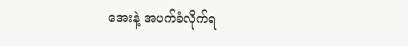အေးနဲ့ အပက်ခံလိုက်ရ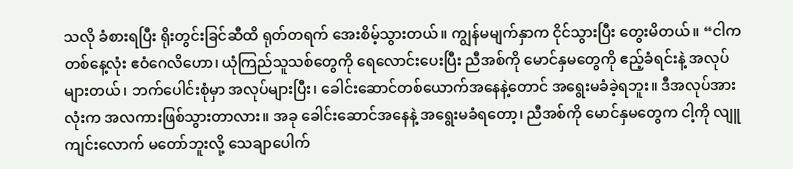သလို ခံစားရပြီး ရိုးတွင်းခြင်ဆီထိ ရုတ်တရက် အေးစိမ့်သွားတယ်။ ကျွန်မမျက်နှာက ငိုင်သွားပြီး တွေးမိတယ်။ “ငါက တစ်နေ့လုံး ဧဝံဂေလိဟော၊ ယုံကြည်သူသစ်တွေကို ရေလောင်းပေးပြီး ညီအစ်ကို မောင်နှမတွေကို ဧည့်ခံရင်းနဲ့ အလုပ်များတယ်၊ ဘက်ပေါင်းစုံမှာ အလုပ်များပြီး၊ ခေါင်းဆောင်တစ်ယောက်အနေနဲ့တောင် အရွေးမခံခဲ့ရဘူး။ ဒီအလုပ်အားလုံးက အလကားဖြစ်သွားတာလား။ အခု ခေါင်းဆောင်အနေနဲ့ အရွေးမခံရတော့၊ ညီအစ်ကို မောင်နှမတွေက ငါ့ကို လျူကျင်းလောက် မတော်ဘူးလို့ သေချာပေါက်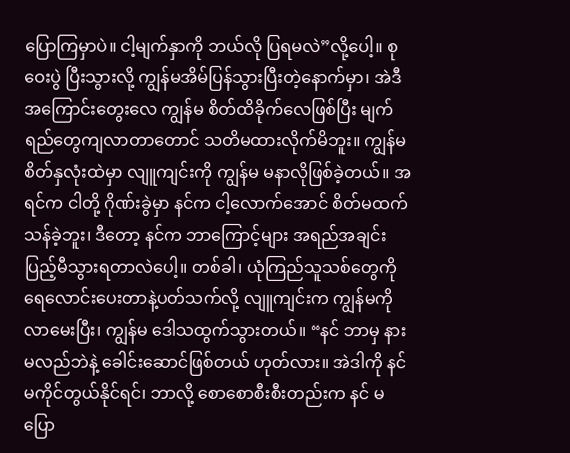ပြောကြမှာပဲ။ ငါ့မျက်နှာကို ဘယ်လို ပြရမလဲ”လို့ပေါ့။ စုဝေးပွဲ ပြီးသွားလို့ ကျွန်မအိမ်ပြန်သွားပြီးတဲ့နောက်မှာ၊ အဲဒီအကြောင်းတွေးလေ ကျွန်မ စိတ်ထိခိုက်လေဖြစ်ပြီး မျက်ရည်တွေကျလာတာတောင် သတိမထားလိုက်မိဘူး။ ကျွန်မစိတ်နှလုံးထဲမှာ လျူကျင်းကို ကျွန်မ မနာလိုဖြစ်ခဲ့တယ်။ အရင်က ငါတို့ ဂိုဏ်းခွဲမှာ နင်က ငါ့လောက်အောင် စိတ်မထက်သန်ခဲ့ဘူး၊ ဒီတော့ နင်က ဘာကြောင့်များ အရည်အချင်းပြည့်မီသွားရတာလဲပေါ့။ တစ်ခါ၊ ယုံကြည်သူသစ်တွေကို ရေလောင်းပေးတာနဲ့ပတ်သက်လို့ လျူကျင်းက ကျွန်မကို လာမေးပြီး၊ ကျွန်မ ဒေါသထွက်သွားတယ်။ “နင် ဘာမှ နားမလည်ဘဲနဲ့ ခေါင်းဆောင်ဖြစ်တယ် ဟုတ်လား။ အဲဒါကို နင် မကိုင်တွယ်နိုင်ရင်၊ ဘာလို့ စောစောစီးစီးတည်းက နင် မပြော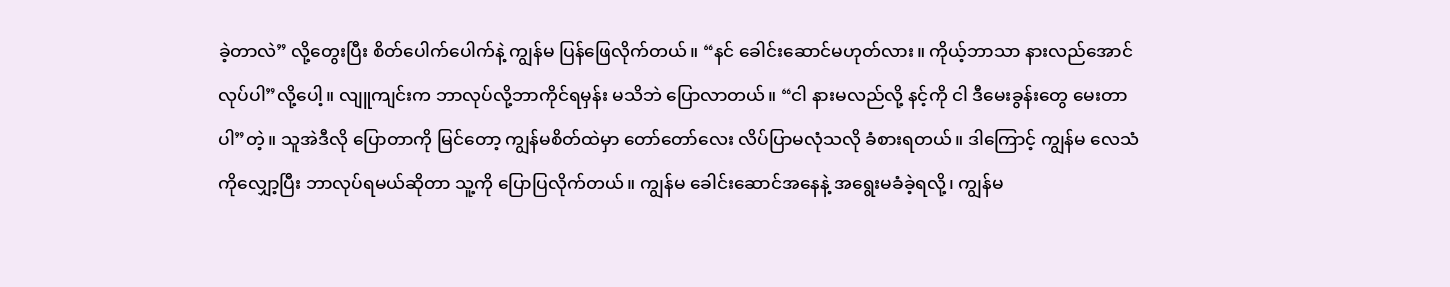ခဲ့တာလဲ” လို့တွေးပြီး စိတ်ပေါက်ပေါက်နဲ့ ကျွန်မ ပြန်ဖြေလိုက်တယ်။ “နင် ခေါင်းဆောင်မဟုတ်လား။ ကိုယ့်ဘာသာ နားလည်အောင်လုပ်ပါ”လို့ပေါ့။ လျူကျင်းက ဘာလုပ်လို့ဘာကိုင်ရမှန်း မသိဘဲ ပြောလာတယ်။ “ငါ နားမလည်လို့ နင့်ကို ငါ ဒီမေးခွန်းတွေ မေးတာပါ”တဲ့။ သူအဲဒီလို ပြောတာကို မြင်တော့ ကျွန်မစိတ်ထဲမှာ တော်တော်လေး လိပ်ပြာမလုံသလို ခံစားရတယ်။ ဒါကြောင့် ကျွန်မ လေသံကိုလျှော့ပြီး ဘာလုပ်ရမယ်ဆိုတာ သူ့ကို ပြောပြလိုက်တယ်။ ကျွန်မ ခေါင်းဆောင်အနေနဲ့ အရွေးမခံခဲ့ရလို့၊ ကျွန်မ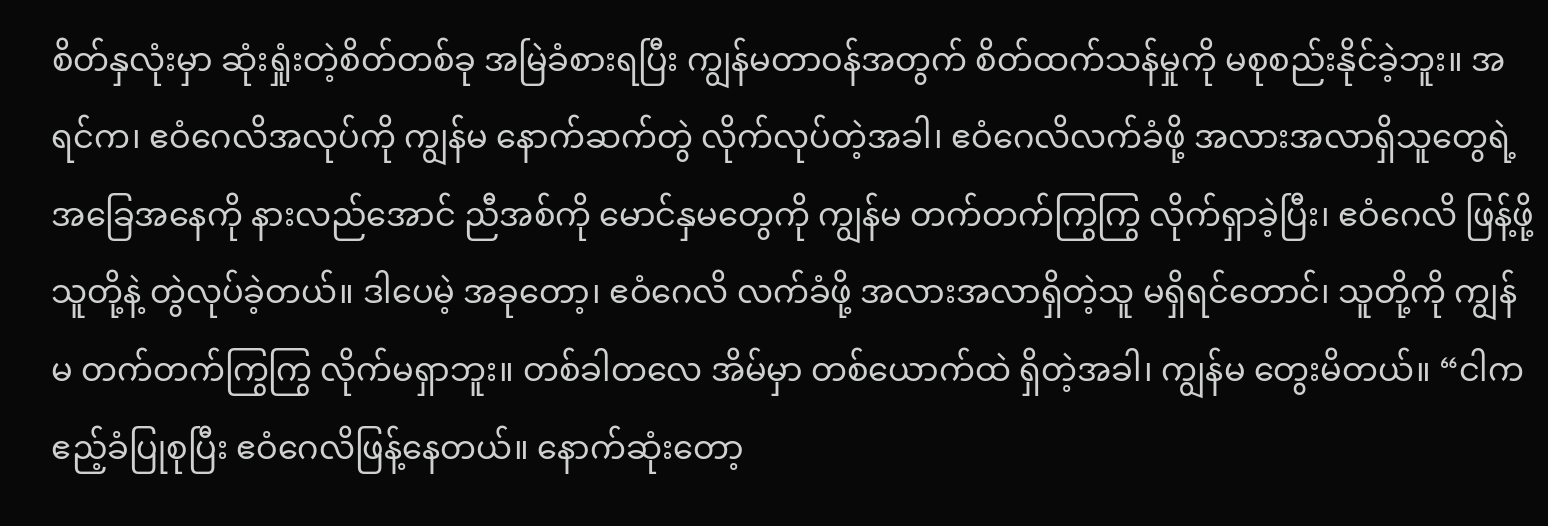စိတ်နှလုံးမှာ ဆုံးရှုံးတဲ့စိတ်တစ်ခု အမြဲခံစားရပြီး ကျွန်မတာဝန်အတွက် စိတ်ထက်သန်မှုကို မစုစည်းနိုင်ခဲ့ဘူး။ အရင်က၊ ဧဝံဂေလိအလုပ်ကို ကျွန်မ နောက်ဆက်တွဲ လိုက်လုပ်တဲ့အခါ၊ ဧဝံဂေလိလက်ခံဖို့ အလားအလာရှိသူတွေရဲ့ အခြေအနေကို နားလည်အောင် ညီအစ်ကို မောင်နှမတွေကို ကျွန်မ တက်တက်ကြွကြွ လိုက်ရှာခဲ့ပြီး၊ ဧဝံဂေလိ ဖြန့်ဖို့ သူတို့နဲ့ တွဲလုပ်ခဲ့တယ်။ ဒါပေမဲ့ အခုတော့၊ ဧဝံဂေလိ လက်ခံဖို့ အလားအလာရှိတဲ့သူ မရှိရင်တောင်၊ သူတို့ကို ကျွန်မ တက်တက်ကြွကြွ လိုက်မရှာဘူး။ တစ်ခါတလေ အိမ်မှာ တစ်ယောက်ထဲ ရှိတဲ့အခါ၊ ကျွန်မ တွေးမိတယ်။ “ငါက ဧည့်ခံပြုစုပြီး ဧဝံဂေလိဖြန့်နေတယ်။ နောက်ဆုံးတော့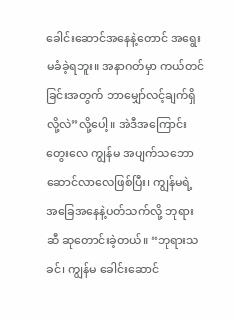ခေါင်းဆောင်အနေနဲ့တောင် အရွေးမခံခဲ့ရဘူး။ အနာဂတ်မှာ ကယ်တင်ခြင်းအတွက် ဘာမျှော်လင့်ချက်ရှိလို့လဲ”လို့ပေါ့။ အဲဒီအကြောင်းတွေးလေ ကျွန်မ အပျက်သဘောဆောင်လာလေဖြစ်ပြီး၊ ကျွန်မရဲ့ အခြေအနေနဲ့ပတ်သက်လို့ ဘုရားဆီ ဆုတောင်းခဲ့တယ်။ “ဘုရားသခင်၊ ကျွန်မ ခေါင်းဆောင်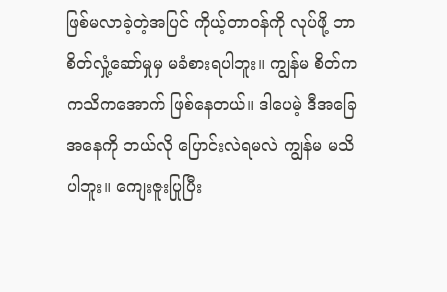ဖြစ်မလာခဲ့တဲ့အပြင် ကိုယ့်တာဝန်ကို လုပ်ဖို့ ဘာစိတ်လှုံ့ဆော်မှုမှ မခံစားရပါဘူး။ ကျွန်မ စိတ်က ကသိကအောက် ဖြစ်နေတယ်။ ဒါပေမဲ့ ဒီအခြေအနေကို ဘယ်လို ပြောင်းလဲရမလဲ ကျွန်မ မသိပါဘူး။ ကျေးဇူးပြုပြီး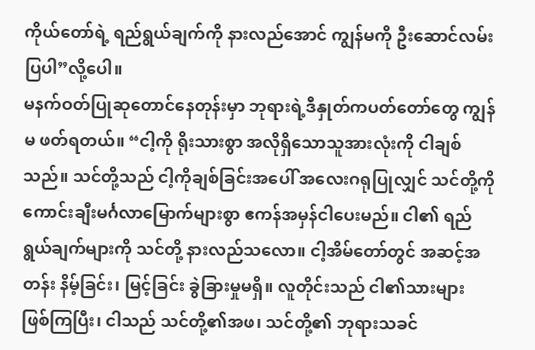ကိုယ်တော်ရဲ့ ရည်ရွယ်ချက်ကို နားလည်အောင် ကျွန်မကို ဦးဆောင်လမ်းပြပါ”လို့ပေါ။
မနက်ဝတ်ပြုဆုတောင်နေတုန်းမှာ ဘုရားရဲ့ဒီနှုတ်ကပတ်တော်တွေ ကျွန်မ ဖတ်ရတယ်။ “ငါ့ကို ရိုးသားစွာ အလိုရှိသောသူအားလုံးကို ငါချစ်သည်။ သင်တို့သည် ငါ့ကိုချစ်ခြင်းအပေါ် အလေးဂရုပြုလျှင် သင်တို့ကို ကောင်းချီးမင်္ဂလာမြောက်များစွာ ဧကန်အမှန်ငါပေးမည်။ ငါ၏ ရည်ရွယ်ချက်များကို သင်တို့ နားလည်သလော။ ငါ့အိမ်တော်တွင် အဆင့်အတန်း နိမ့်ခြင်း၊ မြင့်ခြင်း ခွဲခြားမှုမရှိ။ လူတိုင်းသည် ငါ၏သားများ ဖြစ်ကြပြီး၊ ငါသည် သင်တို့၏အဖ၊ သင်တို့၏ ဘုရားသခင်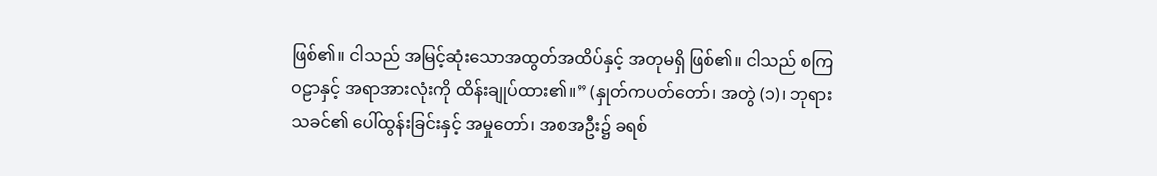ဖြစ်၏။ ငါသည် အမြင့်ဆုံးသောအထွတ်အထိပ်နှင့် အတုမရှိ ဖြစ်၏။ ငါသည် စကြဝဠာနှင့် အရာအားလုံးကို ထိန်းချုပ်ထား၏။” (နှုတ်ကပတ်တော်၊ အတွဲ (၁)၊ ဘုရားသခင်၏ ပေါ်ထွန်းခြင်းနှင့် အမှုတော်၊ အစအဦး၌ ခရစ်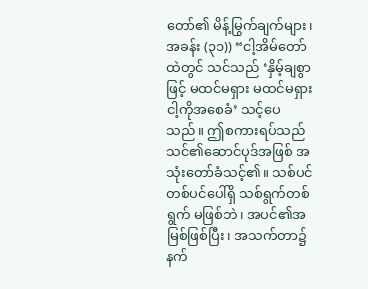တော်၏ မိန့်မြွက်ချက်များ၊ အခန်း (၃၁)) “ငါ့အိမ်တော်ထဲတွင် သင်သည် ‘နှိမ့်ချစွာဖြင့် မထင်မရှား မထင်မရှား ငါ့ကိုအစေခံ’ သင့်ပေသည်။ ဤစကားရပ်သည် သင်၏ဆောင်ပုဒ်အဖြစ် အသုံးတော်ခံသင့်၏။ သစ်ပင်တစ်ပင်ပေါ်ရှိ သစ်ရွက်တစ်ရွက် မဖြစ်ဘဲ၊ အပင်၏အမြစ်ဖြစ်ပြီး၊ အသက်တာ၌ နက်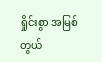ရှိုင်းစွာ အမြစ်တွယ်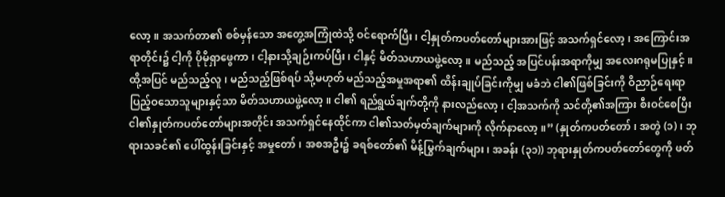လော့။ အသက်တာ၏ စစ်မှန်သော အတွေ့အကြုံထဲသို့ ဝင်ရောက်ပြီး၊ ငါ့နှုတ်ကပတ်တော်များအားဖြင့် အသက်ရှင်လော့၊ အကြောင်းအရာတိုင်း၌ ငါ့ကို ပိုမိုရှာဖွေကာ၊ ငါ့နားသို့ချဉ်းကပ်ပြီး၊ ငါနှင့် မိတ်သဟာယဖွဲ့လော့။ မည်သည့် အပြင်ပန်းအရာကိုမျှ အလေးဂရုမပြုနှင့်။ ထို့အပြင် မည်သည့်လူ၊ မည်သည့်ဖြစ်ရပ် သို့မဟုတ် မည်သည့်အမှုအရာ၏ ထိန်းချုပ်ခြင်းကိုမျှ မခံဘဲ ငါ၏ဖြစ်ခြင်းကို ဝိညာဉ်ရေးရာပြည့်ဝသောသူများနှင့်သာ မိတ်သဟာယဖွဲ့လော့။ ငါ၏ ရည်ရွယ်ချက်တို့ကို နားလည်လော့၊ ငါ့အသက်ကို သင်တို့၏အကြား စီးဝင်စေပြီး ငါ၏နှုတ်ကပတ်တော်များအတိုင်း အသက်ရှင်နေထိုင်ကာ ငါ၏သတ်မှတ်ချက်များကို လိုက်နာလော့။” (နှုတ်ကပတ်တော်၊ အတွဲ (၁)၊ ဘုရားသခင်၏ ပေါ်ထွန်းခြင်းနှင့် အမှုတော်၊ အစအဦး၌ ခရစ်တော်၏ မိန့်မြွက်ချက်များ၊ အခန်း (၃၁)) ဘုရားနှုတ်ကပတ်တော်တွေကို ဖတ်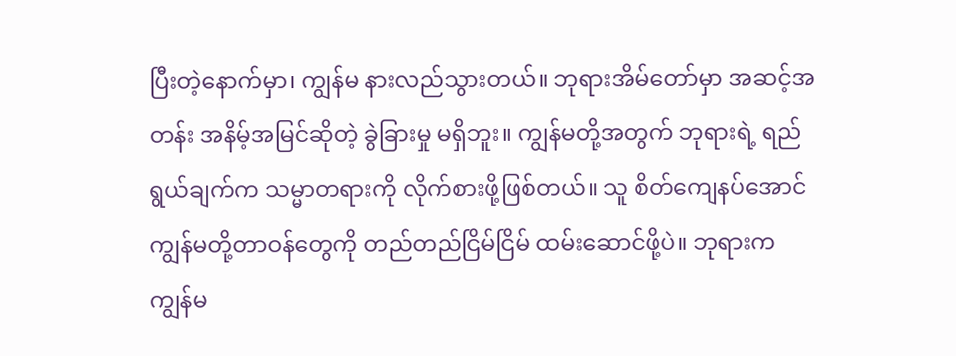ပြီးတဲ့နောက်မှာ၊ ကျွန်မ နားလည်သွားတယ်။ ဘုရားအိမ်တော်မှာ အဆင့်အတန်း အနိမ့်အမြင်ဆိုတဲ့ ခွဲခြားမှု မရှိဘူး။ ကျွန်မတို့အတွက် ဘုရားရဲ့ ရည်ရွယ်ချက်က သမ္မာတရားကို လိုက်စားဖို့ဖြစ်တယ်။ သူ စိတ်ကျေနပ်အောင် ကျွန်မတို့တာဝန်တွေကို တည်တည်ငြိမ်ငြိမ် ထမ်းဆောင်ဖို့ပဲ။ ဘုရားက ကျွန်မ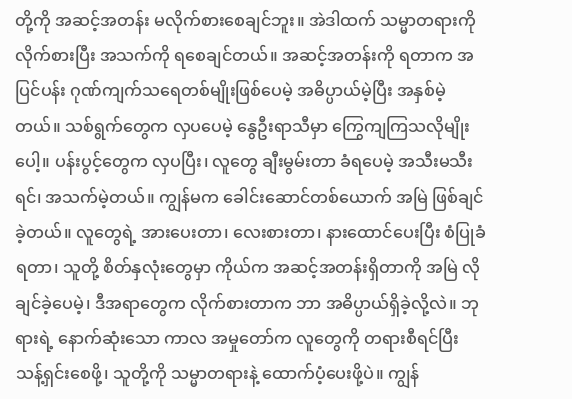တို့ကို အဆင့်အတန်း မလိုက်စားစေချင်ဘူး။ အဲဒါထက် သမ္မာတရားကို လိုက်စားပြီး အသက်ကို ရစေချင်တယ်။ အဆင့်အတန်းကို ရတာက အပြင်ပန်း ဂုဏ်ကျက်သရေတစ်မျိုးဖြစ်ပေမဲ့ အဓိပ္ပာယ်မဲ့ပြီး အနှစ်မဲ့တယ်။ သစ်ရွက်တွေက လှပပေမဲ့ နွေဦးရာသီမှာ ကြွေကျကြသလိုမျိုးပေါ့။ ပန်းပွင့်တွေက လှပပြီး၊ လူတွေ ချီးမွမ်းတာ ခံရပေမဲ့ အသီးမသီးရင်၊ အသက်မဲ့တယ်။ ကျွန်မက ခေါင်းဆောင်တစ်ယောက် အမြဲ ဖြစ်ချင်ခဲ့တယ်။ လူတွေရဲ့ အားပေးတာ၊ လေးစားတာ၊ နားထောင်ပေးပြီး စံပြုခံရတာ၊ သူတို့ စိတ်နှလုံးတွေမှာ ကိုယ်က အဆင့်အတန်းရှိတာကို အမြဲ လိုချင်ခဲ့ပေမဲ့၊ ဒီအရာတွေက လိုက်စားတာက ဘာ အဓိပ္ပာယ်ရှိခဲ့လို့လဲ။ ဘုရားရဲ့ နောက်ဆုံးသော ကာလ အမှုတော်က လူတွေကို တရားစီရင်ပြီး သန့်ရှင်းစေဖို့၊ သူတို့ကို သမ္မာတရားနဲ့ ထောက်ပံ့ပေးဖို့ပဲ။ ကျွန်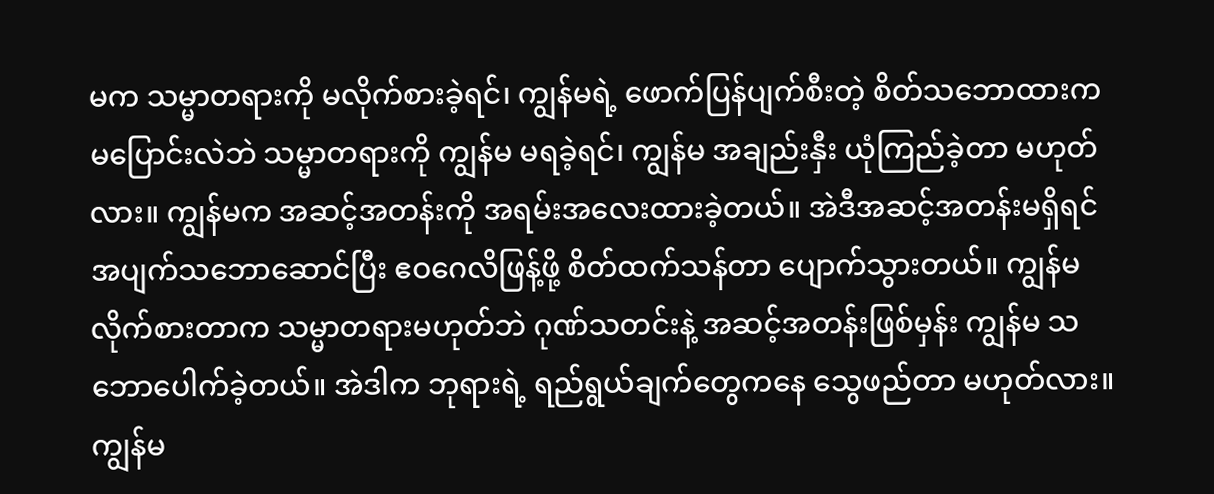မက သမ္မာတရားကို မလိုက်စားခဲ့ရင်၊ ကျွန်မရဲ့ ဖောက်ပြန်ပျက်စီးတဲ့ စိတ်သဘောထားက မပြောင်းလဲဘဲ သမ္မာတရားကို ကျွန်မ မရခဲ့ရင်၊ ကျွန်မ အချည်းနှီး ယုံကြည်ခဲ့တာ မဟုတ်လား။ ကျွန်မက အဆင့်အတန်းကို အရမ်းအလေးထားခဲ့တယ်။ အဲဒီအဆင့်အတန်းမရှိရင် အပျက်သဘောဆောင်ပြီး ဧဝဂေလိဖြန့်ဖို့ စိတ်ထက်သန်တာ ပျောက်သွားတယ်။ ကျွန်မ လိုက်စားတာက သမ္မာတရားမဟုတ်ဘဲ ဂုဏ်သတင်းနဲ့ အဆင့်အတန်းဖြစ်မှန်း ကျွန်မ သဘောပေါက်ခဲ့တယ်။ အဲဒါက ဘုရားရဲ့ ရည်ရွယ်ချက်တွေကနေ သွေဖည်တာ မဟုတ်လား။ ကျွန်မ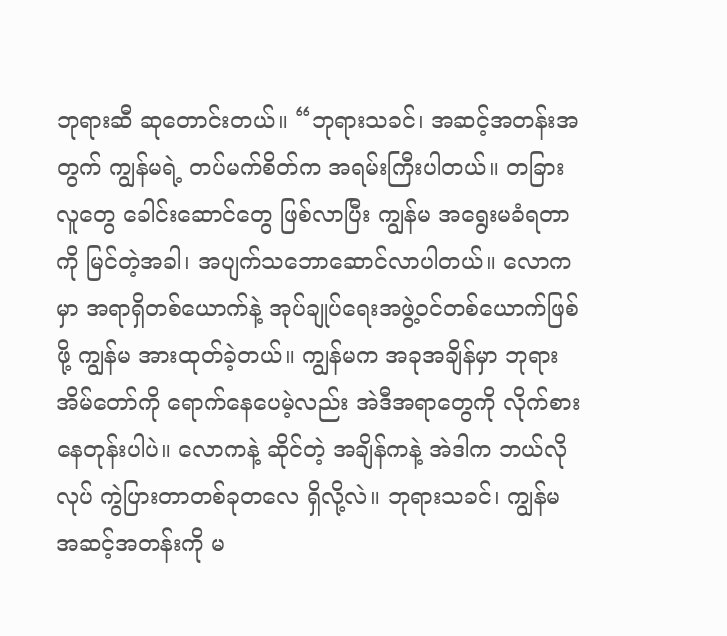ဘုရားဆီ ဆုတောင်းတယ်။ “ဘုရားသခင်၊ အဆင့်အတန်းအတွက် ကျွန်မရဲ့ တပ်မက်စိတ်က အရမ်းကြီးပါတယ်။ တခြားလူတွေ ခေါင်းဆောင်တွေ ဖြစ်လာပြီး ကျွန်မ အရွေးမခံရတာကို မြင်တဲ့အခါ၊ အပျက်သဘောဆောင်လာပါတယ်။ လောကမှာ အရာရှိတစ်ယောက်နဲ့ အုပ်ချုပ်ရေးအဖွဲ့ဝင်တစ်ယောက်ဖြစ်ဖို့ ကျွန်မ အားထုတ်ခဲ့တယ်။ ကျွန်မက အခုအချိန်မှာ ဘုရားအိမ်တော်ကို ရောက်နေပေမဲ့လည်း အဲဒီအရာတွေကို လိုက်စားနေတုန်းပါပဲ။ လောကနဲ့ ဆိုင်တဲ့ အချိန်ကနဲ့ အဲဒါက ဘယ်လိုလုပ် ကွဲပြားတာတစ်ခုတလေ ရှိလို့လဲ။ ဘုရားသခင်၊ ကျွန်မ အဆင့်အတန်းကို မ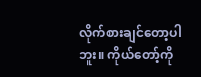လိုက်စားချင်တော့ပါဘူး။ ကိုယ်တော့်ကို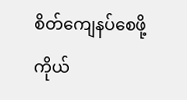စိတ်ကျေနပ်စေဖို့ ကိုယ်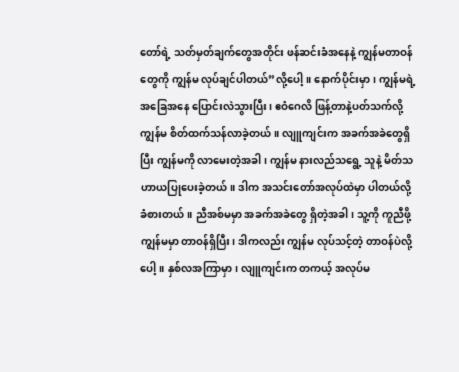တော်ရဲ့ သတ်မှတ်ချက်တွေအတိုင်း ဖန်ဆင်းခံအနေနဲ့ ကျွန်မတာဝန်တွေကို ကျွန်မ လုပ်ချင်ပါတယ်”လို့ပေါ့။ နောက်ပိုင်းမှာ၊ ကျွန်မရဲ့ အခြေအနေ ပြောင်းလဲသွားပြီး၊ ဧဝံဂေလိ ဖြန့်တာနဲ့ပတ်သက်လို့ ကျွန်မ စိတ်ထက်သန်လာခဲ့တယ်။ လျူကျင်းက အခက်အခဲတွေရှိပြီး ကျွန်မကို လာမေးတဲ့အခါ၊ ကျွန်မ နားလည်သရွေ့ သူနဲ့ မိတ်သဟာယပြုပေးခဲ့တယ်။ ဒါက အသင်းတော်အလုပ်ထဲမှာ ပါတယ်လို့ ခံစားတယ်။ ညီအစ်မမှာ အခက်အခဲတွေ ရှိတဲ့အခါ၊ သူ့ကို ကူညီဖို့ ကျွန်မမှာ တာဝန်ရှိပြီး၊ ဒါကလည်း ကျွန်မ လုပ်သင့်တဲ့ တာဝန်ပဲလို့ပေါ့။ နှစ်လအကြာမှာ၊ လျူကျင်းက တကယ့် အလုပ်မ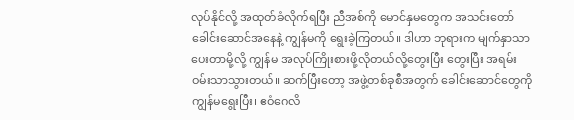လုပ်နိုင်လို့ အထုတ်ခံလိုက်ရပြီး ညီအစ်ကို မောင်နှမတွေက အသင်းတော် ခေါင်းဆောင်အနေနဲ့ ကျွန်မကို ရွေးခဲ့ကြတယ်။ ဒါဟာ ဘုရားက မျက်နှာသာပေးတာမို့လို့ ကျွန်မ အလုပ်ကြိုးစားဖို့လိုတယ်လို့တွေးပြီး တွေးပြီး အရမ်းဝမ်းသာသွားတယ်။ ဆက်ပြီးတော့ အဖွဲ့တစ်ခုစီအတွက် ခေါင်းဆောင်တွေကို ကျွန်မရွေးပြီး၊ ဧဝံဂေလိ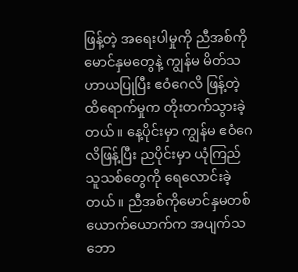ဖြန့်တဲ့ အရေးပါမှုကို ညီအစ်ကို မောင်နှမတွေနဲ့ ကျွန်မ မိတ်သဟာယပြုပြီး ဧဝံဂေလိ ဖြန့်တဲ့ ထိရောက်မှုက တိုးတက်သွားခဲ့တယ်။ နေ့ပိုင်းမှာ ကျွန်မ ဧဝံဂေလိဖြန့်ပြီး ညပိုင်းမှာ ယုံကြည်သူသစ်တွေကို ရေလောင်းခဲ့တယ်။ ညီအစ်ကိုမောင်နှမတစ်ယောက်ယောက်က အပျက်သဘော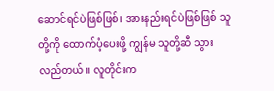ဆောင်ရင်ပဲဖြစ်ဖြစ်၊ အားနည်းရင်ပဲဖြစ်ဖြစ် သူတို့ကို ထောက်ပံ့ပေးဖို့ ကျွန်မ သူတို့ဆီ သွားလည်တယ်။ လူတိုင်းက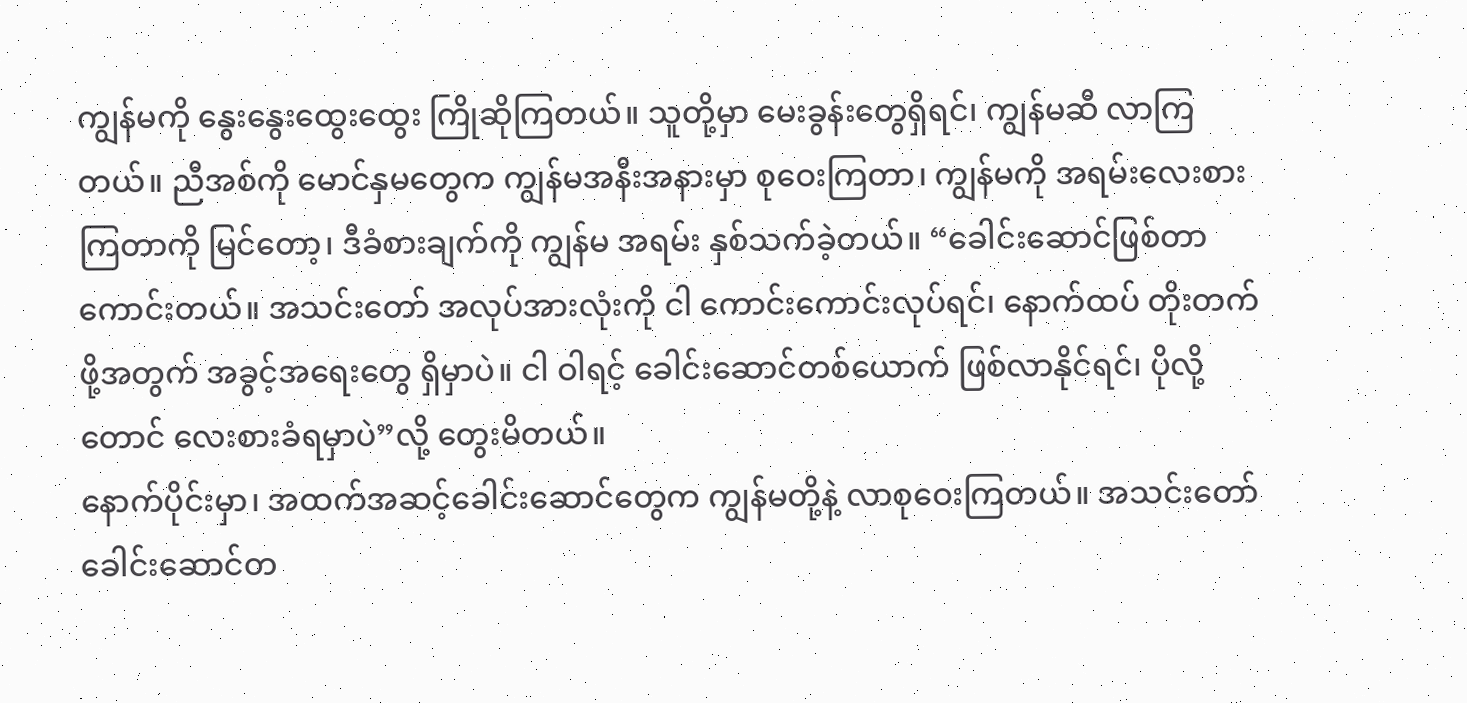ကျွန်မကို နွေးနွေးထွေးထွေး ကြိုဆိုကြတယ်။ သူတို့မှာ မေးခွန်းတွေရှိရင်၊ ကျွန်မဆီ လာကြတယ်။ ညီအစ်ကို မောင်နှမတွေက ကျွန်မအနီးအနားမှာ စုဝေးကြတာ၊ ကျွန်မကို အရမ်းလေးစားကြတာကို မြင်တော့၊ ဒီခံစားချက်ကို ကျွန်မ အရမ်း နှစ်သက်ခဲ့တယ်။ “ခေါင်းဆောင်ဖြစ်တာ ကောင်းတယ်။ အသင်းတော် အလုပ်အားလုံးကို ငါ ကောင်းကောင်းလုပ်ရင်၊ နောက်ထပ် တိုးတက်ဖို့အတွက် အခွင့်အရေးတွေ ရှိမှာပဲ။ ငါ ဝါရင့် ခေါင်းဆောင်တစ်ယောက် ဖြစ်လာနိုင်ရင်၊ ပိုလို့တောင် လေးစားခံရမှာပဲ”လို့ တွေးမိတယ်။
နောက်ပိုင်းမှာ၊ အထက်အဆင့်ခေါင်းဆောင်တွေက ကျွန်မတို့နဲ့ လာစုဝေးကြတယ်။ အသင်းတော် ခေါင်းဆောင်တ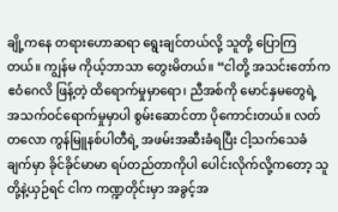ချို့ကနေ တရားဟောဆရာ ရွေးချင်တယ်လို့ သူတို့ ပြောကြတယ်။ ကျွန်မ ကိုယ့်ဘာသာ တွေးမိတယ်။ “ငါတို့ အသင်းတော်က ဧဝံဂေလိ ဖြန့်တဲ့ ထိရောက်မှုမှာရော၊ ညီအစ်ကို မောင်နှမတွေရဲ့ အသက်ဝင်ရောက်မှုမှာပါ စွမ်းဆောင်တာ ပိုကောင်းတယ်။ လတ်တလော ကွန်မြူနစ်ပါတီရဲ့ အဖမ်းအဆီးခံရပြီး ငါ့သက်သေခံချက်မှာ ခိုင်ခိုင်မာမာ ရပ်တည်တာကိုပါ ပေါင်းလိုက်လို့ကတော့ သူတို့နဲ့ယှဉ်ရင် ငါက ကဏ္ဍတိုင်းမှာ အခွင့်အ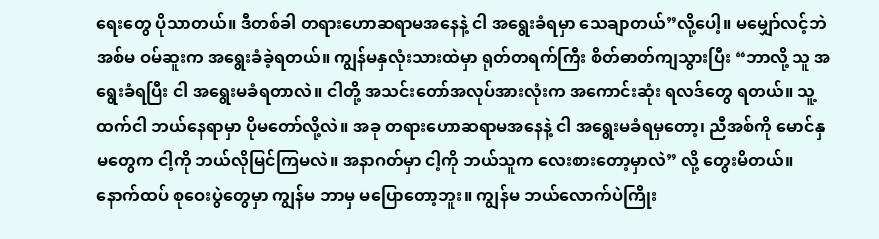ရေးတွေ ပိုသာတယ်။ ဒီတစ်ခါ တရားဟောဆရာမအနေနဲ့ ငါ အရွေးခံရမှာ သေချာတယ်”လို့ပေါ့။ မမျှော်လင့်ဘဲ အစ်မ ဝမ်ဆူးက အရွေးခံခဲ့ရတယ်။ ကျွန်မနှလုံးသားထဲမှာ ရုတ်တရက်ကြီး စိတ်ဓာတ်ကျသွားပြီး “ဘာလို့ သူ အရွေးခံရပြီး ငါ အရွေးမခံရတာလဲ။ ငါတို့ အသင်းတော်အလုပ်အားလုံးက အကောင်းဆုံး ရလဒ်တွေ ရတယ်။ သူ့ထက်ငါ ဘယ်နေရာမှာ ပိုမတော်လို့လဲ။ အခု တရားဟောဆရာမအနေနဲ့ ငါ အရွေးမခံရမှတော့၊ ညီအစ်ကို မောင်နှမတွေက ငါ့ကို ဘယ်လိုမြင်ကြမလဲ။ အနာဂတ်မှာ ငါ့ကို ဘယ်သူက လေးစားတော့မှာလဲ” လို့ တွေးမိတယ်။ နောက်ထပ် စုဝေးပွဲတွေမှာ ကျွန်မ ဘာမှ မပြောတော့ဘူး။ ကျွန်မ ဘယ်လောက်ပဲကြိုး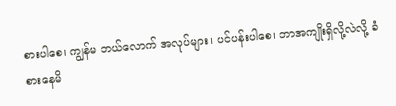စားပါစေ၊ ကျွန်မ ဘယ်လောက် အလုပ်များ၊ ပင်ပန်းပါစေ၊ ဘာအကျိုးရှိလို့လဲလို့ ခံစားနေမိ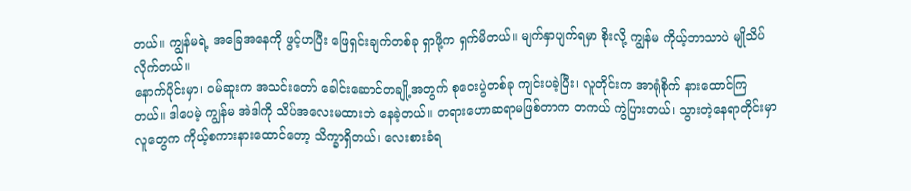တယ်။ ကျွန်မရဲ့ အခြေအနေကို ဖွင့်ဟပြီး ဖြေရှင်းချက်တစ်ခု ရှာဖို့က ရှက်မိတယ်။ မျက်နှာပျက်ရမှာ စိုးလို့ ကျွန်မ ကိုယ့်ဘာသာပဲ မျိုသိပ်လိုက်တယ်။
နောက်ပိုင်းမှာ၊ ဝမ်ဆူးက အသင်းတော် ခေါင်းဆောင်တချို့အတွက် စုဝေးပွဲတစ်ခု ကျင်းပခဲ့ပြီး၊ လူတိုင်းက အာရုံစိုက် နားထောင်ကြတယ်။ ဒါပေမဲ့ ကျွန်မ အဲဒါကို သိပ်အလေးမထားဘဲ နေခဲ့တယ်။ တရားဟောဆရာမဖြစ်တာက တကယ် ကွဲပြားတယ်၊ သွားတဲ့နေရာတိုင်းမှာ လူတွေက ကိုယ့်စကားနားထောင်တော့ သိက္ခာရှိတယ်၊ လေးစားခံရ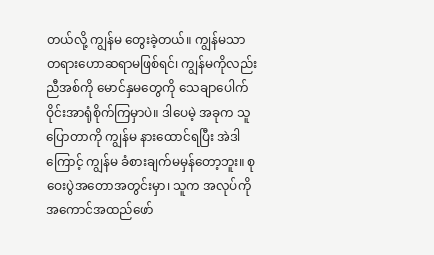တယ်လို့ ကျွန်မ တွေးခဲ့တယ်။ ကျွန်မသာ တရားဟောဆရာမဖြစ်ရင်၊ ကျွန်မကိုလည်း ညီအစ်ကို မောင်နှမတွေကို သေချာပေါက် ဝိုင်းအာရုံစိုက်ကြမှာပဲ။ ဒါပေမဲ့ အခုက သူပြောတာကို ကျွန်မ နားထောင်ရပြီး အဲဒါကြောင့် ကျွန်မ ခံစားချက်မမှန်တော့ဘူး။ စုဝေးပွဲအတောအတွင်းမှာ၊ သူက အလုပ်ကို အကောင်အထည်ဖော်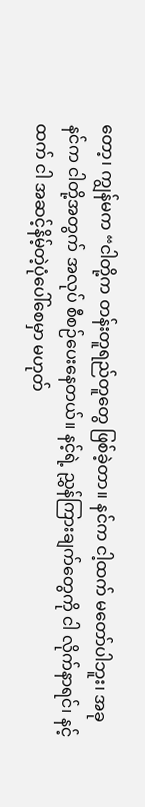တော့၊ ကျွန်မက “ငါတို့က တန်းတူရည်တူတွေ ဖြစ်ခဲ့တာ။ နင်က ငါ့ထက် မတော်ပါဘူး၊ အခု နင်က ငါတို့အတွက် အလုပ် စီစဉ်ပေးနေတယ်။ နင့်ရဲ့ ညွှန်ကြားချက်တွေကို ငါ လိုက်နာရင်၊ နင့်ထက် ငါ အဆင့်နိမ့်တဲ့ပုံပေါ်စေမှာ မဟုတ်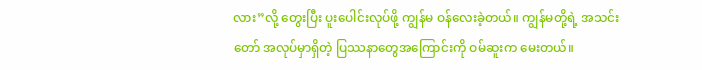လား”လို့ တွေးပြီး ပူးပေါင်းလုပ်ဖို့ ကျွန်မ ဝန်လေးခဲ့တယ်။ ကျွန်မတို့ရဲ့ အသင်းတော် အလုပ်မှာရှိတဲ့ ပြဿနာတွေအကြောင်းကို ဝမ်ဆူးက မေးတယ်။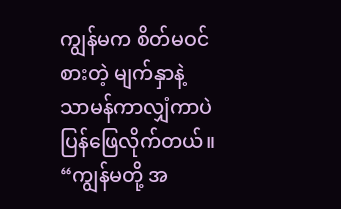ကျွန်မက စိတ်မဝင်စားတဲ့ မျက်နှာနဲ့ သာမန်ကာလျှံကာပဲ ပြန်ဖြေလိုက်တယ်။ “ကျွန်မတို့ အ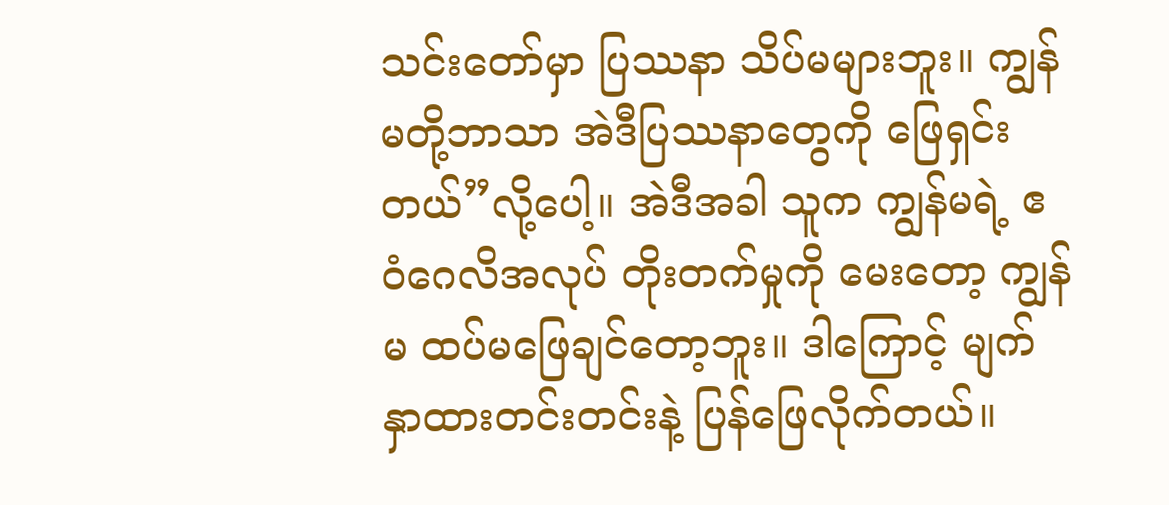သင်းတော်မှာ ပြဿနာ သိပ်မများဘူး။ ကျွန်မတို့ဘာသာ အဲဒီပြဿနာတွေကို ဖြေရှင်းတယ်”လို့ပေါ့။ အဲဒီအခါ သူက ကျွန်မရဲ့ ဧဝံဂေလိအလုပ် တိုးတက်မှုကို မေးတော့ ကျွန်မ ထပ်မဖြေချင်တော့ဘူး။ ဒါကြောင့် မျက်နှာထားတင်းတင်းနဲ့ ပြန်ဖြေလိုက်တယ်။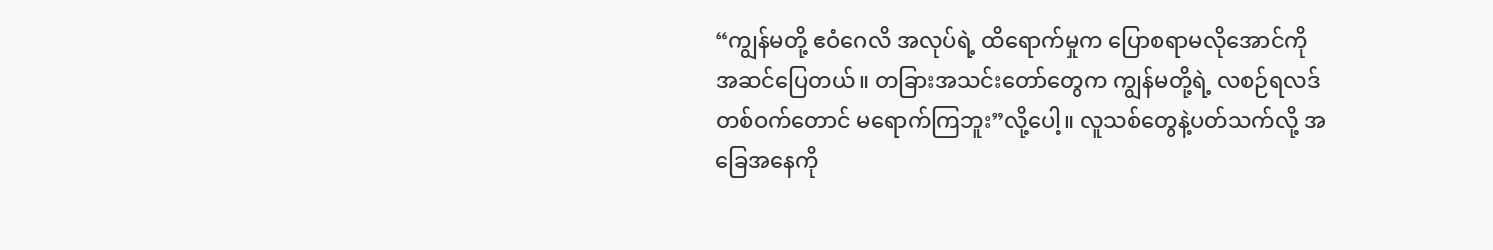“ကျွန်မတို့ ဧဝံဂေလိ အလုပ်ရဲ့ ထိရောက်မှုက ပြောစရာမလိုအောင်ကို အဆင်ပြေတယ်။ တခြားအသင်းတော်တွေက ကျွန်မတို့ရဲ့ လစဉ်ရလဒ်တစ်ဝက်တောင် မရောက်ကြဘူး”လို့ပေါ့။ လူသစ်တွေနဲ့ပတ်သက်လို့ အခြေအနေကို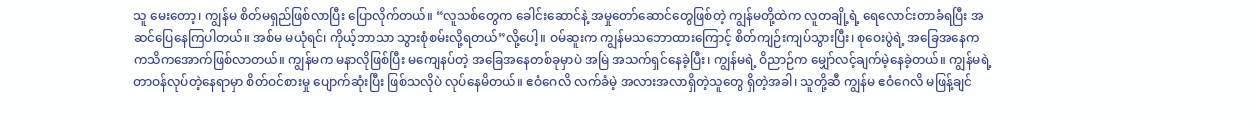သူ မေးတော့၊ ကျွန်မ စိတ်မရှည်ဖြစ်လာပြီး ပြောလိုက်တယ်။ “လူသစ်တွေက ခေါင်းဆောင်နဲ့ အမှုတော်ဆောင်တွေဖြစ်တဲ့ ကျွန်မတို့ထဲက လူတချို့ရဲ့ ရေလောင်းတာခံရပြီး အဆင်ပြေနေကြပါတယ်။ အစ်မ မယုံရင်၊ ကိုယ့်ဘာသာ သွားစုံစမ်းလို့ရတယ်”လို့ပေါ့။ ဝမ်ဆူးက ကျွန်မသဘောထားကြောင့် စိတ်ကျဉ်းကျပ်သွားပြီး၊ စုဝေးပွဲရဲ့ အခြေအနေက ကသိကအောက်ဖြစ်လာတယ်။ ကျွန်မက မနာလိုဖြစ်ပြီး မကျေနပ်တဲ့ အခြေအနေတစ်ခုမှာပဲ အမြဲ အသက်ရှင်နေခဲ့ပြီး၊ ကျွန်မရဲ့ ဝိညာဉ်က မျှော်လင့်ချက်မဲ့နေခဲ့တယ်။ ကျွန်မရဲ့ တာဝန်လုပ်တဲ့နေရာမှာ စိတ်ဝင်စားမှု ပျောက်ဆုံးပြီး ဖြစ်သလိုပဲ လုပ်နေမိတယ်။ ဧဝံဂေလိ လက်ခံမဲ့ အလားအလာရှိတဲ့သူတွေ ရှိတဲ့အခါ၊ သူတို့ဆီ ကျွန်မ ဧဝံဂေလိ မဖြန့်ချင်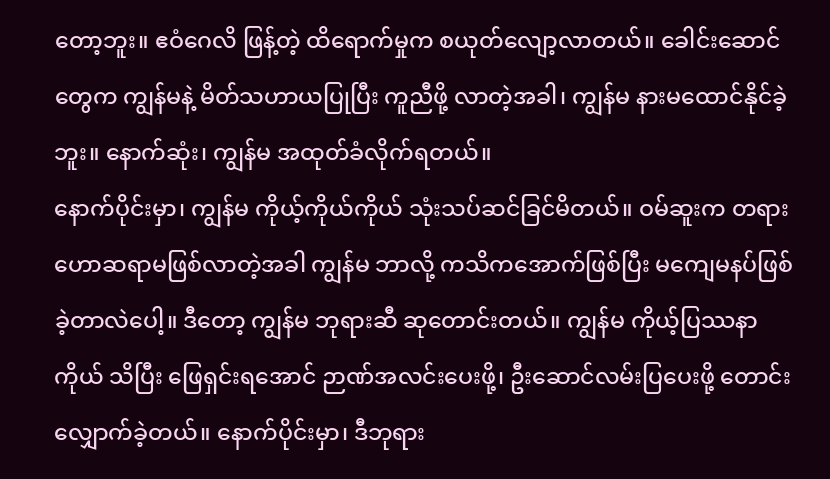တော့ဘူး။ ဧဝံဂေလိ ဖြန့်တဲ့ ထိရောက်မှုက စယုတ်လျော့လာတယ်။ ခေါင်းဆောင်တွေက ကျွန်မနဲ့ မိတ်သဟာယပြုပြီး ကူညီဖို့ လာတဲ့အခါ၊ ကျွန်မ နားမထောင်နိုင်ခဲ့ဘူး။ နောက်ဆုံး၊ ကျွန်မ အထုတ်ခံလိုက်ရတယ်။
နောက်ပိုင်းမှာ၊ ကျွန်မ ကိုယ့်ကိုယ်ကိုယ် သုံးသပ်ဆင်ခြင်မိတယ်။ ဝမ်ဆူးက တရားဟောဆရာမဖြစ်လာတဲ့အခါ ကျွန်မ ဘာလို့ ကသိကအောက်ဖြစ်ပြီး မကျေမနပ်ဖြစ်ခဲ့တာလဲပေါ့။ ဒီတော့ ကျွန်မ ဘုရားဆီ ဆုတောင်းတယ်။ ကျွန်မ ကိုယ့်ပြဿနာကိုယ် သိပြီး ဖြေရှင်းရအောင် ဉာဏ်အလင်းပေးဖို့၊ ဦးဆောင်လမ်းပြပေးဖို့ တောင်းလျှောက်ခဲ့တယ်။ နောက်ပိုင်းမှာ၊ ဒီဘုရား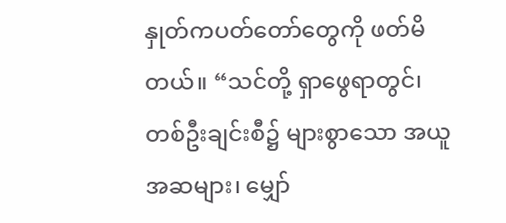နှုတ်ကပတ်တော်တွေကို ဖတ်မိတယ်။ “သင်တို့ ရှာဖွေရာတွင်၊ တစ်ဦးချင်းစီ၌ များစွာသော အယူအဆများ၊ မျှော်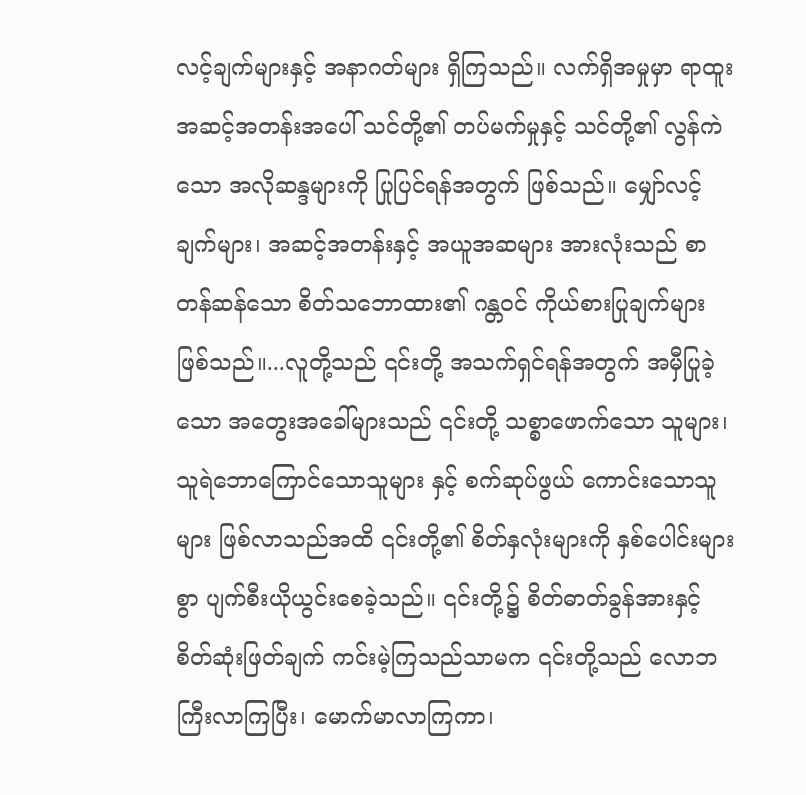လင့်ချက်များနှင့် အနာဂတ်များ ရှိကြသည်။ လက်ရှိအမှုမှာ ရာထူးအဆင့်အတန်းအပေါ် သင်တို့၏ တပ်မက်မှုနှင့် သင်တို့၏ လွန်ကဲသော အလိုဆန္ဒများကို ပြုပြင်ရန်အတွက် ဖြစ်သည်။ မျှော်လင့်ချက်များ၊ အဆင့်အတန်းနှင့် အယူအဆများ အားလုံးသည် စာတန်ဆန်သော စိတ်သဘောထား၏ ဂန္တဝင် ကိုယ်စားပြုချက်များ ဖြစ်သည်။...လူတို့သည် ၎င်းတို့ အသက်ရှင်ရန်အတွက် အမှီပြုခဲ့သော အတွေးအခေါ်များသည် ၎င်းတို့ သစ္စာဖောက်သော သူများ၊ သူရဲဘောကြောင်သောသူများ နှင့် စက်ဆုပ်ဖွယ် ကောင်းသောသူများ ဖြစ်လာသည်အထိ ၎င်းတို့၏ စိတ်နှလုံးများကို နှစ်ပေါင်းများစွာ ပျက်စီးယိုယွင်းစေခဲ့သည်။ ၎င်းတို့၌ စိတ်ဓာတ်ခွန်အားနှင့် စိတ်ဆုံးဖြတ်ချက် ကင်းမဲ့ကြသည်သာမက ၎င်းတို့သည် လောဘကြီးလာကြပြီး၊ မောက်မာလာကြကာ၊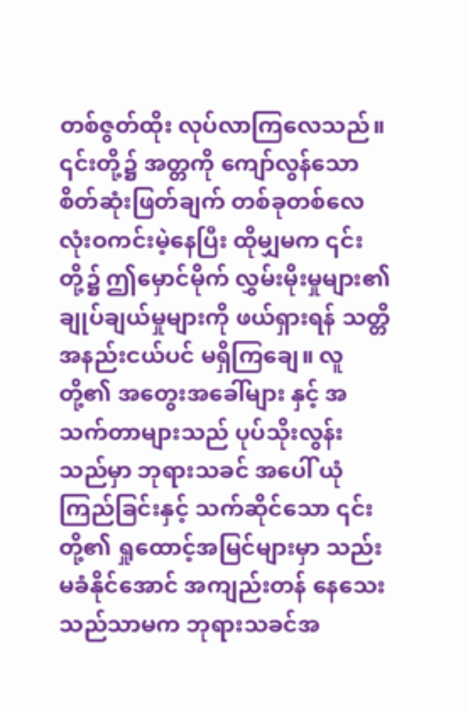တစ်ဇွတ်ထိုး လုပ်လာကြလေသည်။ ၎င်းတို့၌ အတ္တကို ကျော်လွန်သော စိတ်ဆုံးဖြတ်ချက် တစ်ခုတစ်လေ လုံးဝကင်းမဲ့နေပြီး ထိုမျှမက ၎င်းတို့၌ ဤမှောင်မိုက် လွှမ်းမိုးမှုများ၏ ချုပ်ချယ်မှုများကို ဖယ်ရှားရန် သတ္တိ အနည်းငယ်ပင် မရှိကြချေ။ လူတို့၏ အတွေးအခေါ်များ နှင့် အသက်တာများသည် ပုပ်သိုးလွန်းသည်မှာ ဘုရားသခင် အပေါ် ယုံကြည်ခြင်းနှင့် သက်ဆိုင်သော ၎င်းတို့၏ ရှုထောင့်အမြင်များမှာ သည်းမခံနိုင်အောင် အကျည်းတန် နေသေးသည်သာမက ဘုရားသခင်အ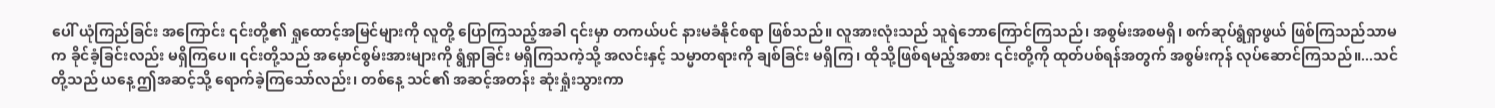ပေါ် ယုံကြည်ခြင်း အကြောင်း ၎င်းတို့၏ ရှုထောင့်အမြင်များကို လူတို့ ပြောကြသည့်အခါ ၎င်းမှာ တကယ်ပင် နားမခံနိုင်စရာ ဖြစ်သည်။ လူအားလုံးသည် သူရဲဘောကြောင်ကြသည်၊ အစွမ်းအစမရှိ၊ စက်ဆုပ်ရွံရှာဖွယ် ဖြစ်ကြသည်သာမက ခိုင်ခံ့ခြင်းလည်း မရှိကြပေ။ ၎င်းတို့သည် အမှောင်စွမ်းအားများကို ရွံရှာခြင်း မရှိကြသကဲ့သို့ အလင်းနှင့် သမ္မာတရားကို ချစ်ခြင်း မရှိကြ၊ ထိုသို့ဖြစ်ရမည့်အစား ၎င်းတို့ကို ထုတ်ပစ်ရန်အတွက် အစွမ်းကုန် လုပ်ဆောင်ကြသည်။...သင်တို့သည် ယနေ့ ဤအဆင့်သို့ ရောက်ခဲ့ကြသော်လည်း၊ တစ်နေ့ သင်၏ အဆင့်အတန်း ဆုံးရှုံးသွားကာ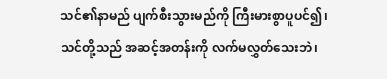သင်၏နာမည် ပျက်စီးသွားမည်ကို ကြီးမားစွာပူပင်၍၊ သင်တို့သည် အဆင့်အတန်းကို လက်မလွှတ်သေးဘဲ၊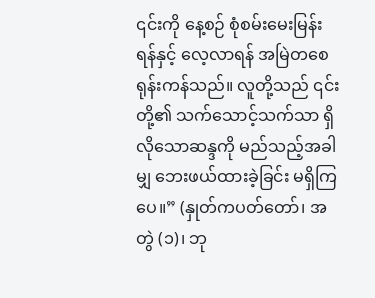၎င်းကို နေ့စဉ် စုံစမ်းမေးမြန်းရန်နှင့် လေ့လာရန် အမြဲတစေ ရုန်းကန်သည်။ လူတို့သည် ၎င်းတို့၏ သက်သောင့်သက်သာ ရှိလိုသောဆန္ဒကို မည်သည့်အခါမျှ ဘေးဖယ်ထားခဲ့ခြင်း မရှိကြပေ။” (နှုတ်ကပတ်တော်၊ အတွဲ (၁)၊ ဘု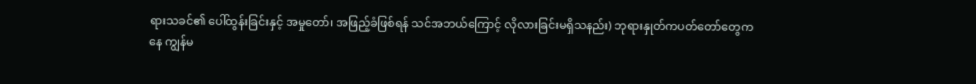ရားသခင်၏ ပေါ်ထွန်းခြင်းနှင့် အမှုတော်၊ အဖြည့်ခံဖြစ်ရန် သင်အဘယ်ကြောင့် လိုလားခြင်းမရှိသနည်း) ဘုရားနှုတ်ကပတ်တော်တွေကနေ ကျွန်မ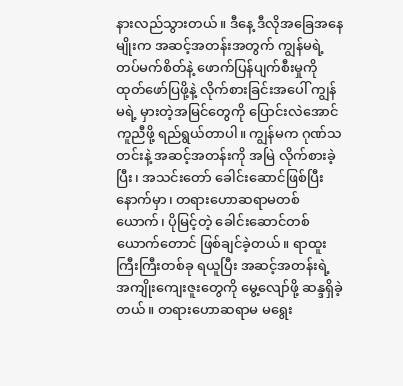နားလည်သွားတယ်။ ဒီနေ့ ဒီလိုအခြေအနေမျိုးက အဆင့်အတန်းအတွက် ကျွန်မရဲ့ တပ်မက်စိတ်နဲ့ ဖောက်ပြန်ပျက်စီးမှုကို ထုတ်ဖော်ပြဖို့နဲ့ လိုက်စားခြင်းအပေါ် ကျွန်မရဲ့ မှားတဲ့အမြင်တွေကို ပြောင်းလဲအောင် ကူညီဖို့ ရည်ရွယ်တာပါ။ ကျွန်မက ဂုဏ်သတင်းနဲ့ အဆင့်အတန်းကို အမြဲ လိုက်စားခဲ့ပြီး၊ အသင်းတော် ခေါင်းဆောင်ဖြစ်ပြီးနောက်မှာ၊ တရားဟောဆရာမတစ်ယောက်၊ ပိုမြင့်တဲ့ ခေါင်းဆောင်တစ်ယောက်တောင် ဖြစ်ချင်ခဲ့တယ်။ ရာထူးကြီးကြီးတစ်ခု ရယူပြီး အဆင့်အတန်းရဲ့ အကျိုးကျေးဇူးတွေကို မွေ့လျော်ဖို့ ဆန္ဒရှိခဲ့တယ်။ တရားဟောဆရာမ မရွေး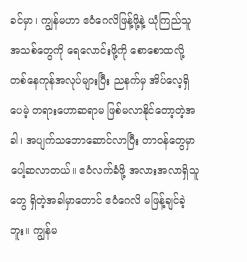ခင်မှာ၊ ကျွန်မဟာ ဧဝံဂေလိဖြန့်ဖို့နဲ့ ယုံကြည်သူအသစ်တွေကို ရေလောင်းဖို့ကို စောစောထလို့ တစ်နေကုန်အလုပ်များပြီး ညနက်မှ အိပ်လေ့ရှိပေမဲ့ တရားဟောဆရာမ ဖြစ်မလာနိုင်တော့တဲ့အခါ၊ အပျက်သဘောဆောင်လာပြီး တာဝန်တွေမှာ ပေါ့ဆလာတယ်။ ဧဝံလက်ခံဖို့ အလားအလာရှိသူတွေ ရှိတဲ့အခါမှာတောင် ဧဝံဂေလိ မဖြန့်ချင်ခဲ့ဘူး။ ကျွန်မ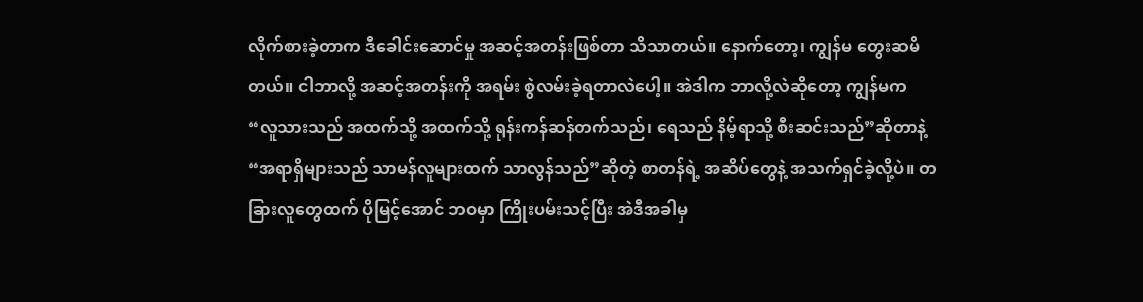လိုက်စားခဲ့တာက ဒီခေါင်းဆောင်မှု အဆင့်အတန်းဖြစ်တာ သိသာတယ်။ နောက်တော့၊ ကျွန်မ တွေးဆမိတယ်။ ငါဘာလို့ အဆင့်အတန်းကို အရမ်း စွဲလမ်းခဲ့ရတာလဲပေါ့။ အဲဒါက ဘာလို့လဲဆိုတော့ ကျွန်မက “လူသားသည် အထက်သို့ အထက်သို့ ရုန်းကန်ဆန်တက်သည်၊ ရေသည် နိမ့်ရာသို့ စီးဆင်းသည်”ဆိုတာနဲ့ “အရာရှိများသည် သာမန်လူများထက် သာလွန်သည်”ဆိုတဲ့ စာတန်ရဲ့ အဆိပ်တွေနဲ့ အသက်ရှင်ခဲ့လို့ပဲ။ တခြားလူတွေထက် ပိုမြင့်အောင် ဘဝမှာ ကြိုးပမ်းသင့်ပြီး အဲဒီအခါမှ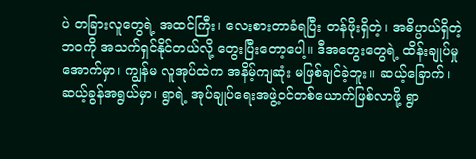ပဲ တခြားလူတွေရဲ့ အထင်ကြီး၊ လေးစားတာခံရပြီး တန်ဖိုးရှိတဲ့၊ အဓိပ္ပာယ်ရှိတဲ့ ဘဝကို အသက်ရှင်နိုင်တယ်လို့ တွေးပြီးတော့ပေါ့။ ဒီအတွေးတွေရဲ့ ထိန်းချုပ်မှုအောက်မှာ၊ ကျွန်မ လူအုပ်ထဲက အနိမ့်ကျဆုံး မဖြစ်ချင်ခဲ့ဘူး။ ဆယ့်ခြောက်၊ ဆယ့်ခွန်အရွယ်မှာ၊ ရွာရဲ့ အုပ်ချုပ်ရေးအဖွဲ့ဝင်တစ်ယောက်ဖြစ်လာဖို့ ရွာ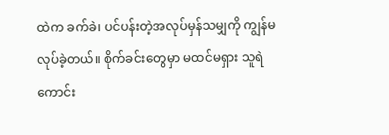ထဲက ခက်ခဲ၊ ပင်ပန်းတဲ့အလုပ်မှန်သမျှကို ကျွန်မ လုပ်ခဲ့တယ်။ စိုက်ခင်းတွေမှာ မထင်မရှား သူရဲကောင်း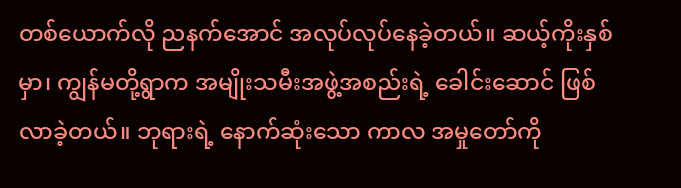တစ်ယောက်လို ညနက်အောင် အလုပ်လုပ်နေခဲ့တယ်။ ဆယ့်ကိုးနှစ်မှာ၊ ကျွန်မတို့ရွာက အမျိုးသမီးအဖွဲ့အစည်းရဲ့ ခေါင်းဆောင် ဖြစ်လာခဲ့တယ်။ ဘုရားရဲ့ နောက်ဆုံးသော ကာလ အမှုတော်ကို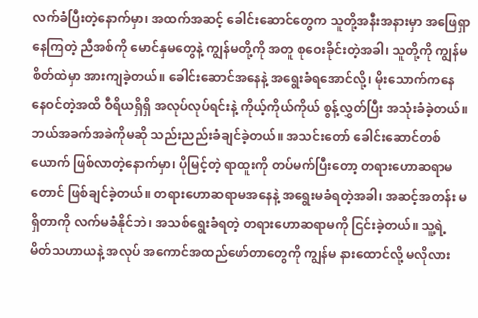လက်ခံပြီးတဲ့နောက်မှာ၊ အထက်အဆင့် ခေါင်းဆောင်တွေက သူတို့အနီးအနားမှာ အဖြေရှာနေကြတဲ့ ညီအစ်ကို မောင်နှမတွေနဲ့ ကျွန်မတို့ကို အတူ စုဝေးခိုင်းတဲ့အခါ၊ သူတို့ကို ကျွန်မ စိတ်ထဲမှာ အားကျခဲ့တယ်။ ခေါင်းဆောင်အနေနဲ့ အရွေးခံရအောင်လို့၊ မိုးသောက်ကနေ နေဝင်တဲ့အထိ ဝီရိယရှိရှိ အလုပ်လုပ်ရင်းနဲ့ ကိုယ့်ကိုယ်ကိုယ် စွန့်လွှတ်ပြီး အသုံးခံခဲ့တယ်။ ဘယ်အခက်အခဲကိုမဆို သည်းညည်းခံချင်ခဲ့တယ်။ အသင်းတော် ခေါင်းဆောင်တစ်ယောက် ဖြစ်လာတဲ့နောက်မှာ၊ ပိုမြင့်တဲ့ ရာထူးကို တပ်မက်ပြီးတော့ တရားဟောဆရာမတောင် ဖြစ်ချင်ခဲ့တယ်။ တရားဟောဆရာမအနေနဲ့ အရွေးမခံရတဲ့အခါ၊ အဆင့်အတန်း မရှိတာကို လက်မခံနိုင်ဘဲ၊ အသစ်ရွေးခံရတဲ့ တရားဟောဆရာမကို ငြင်းခဲ့တယ်။ သူ့ရဲ့ မိတ်သဟာယနဲ့ အလုပ် အကောင်အထည်ဖော်တာတွေကို ကျွန်မ နားထောင်လို့ မလိုလား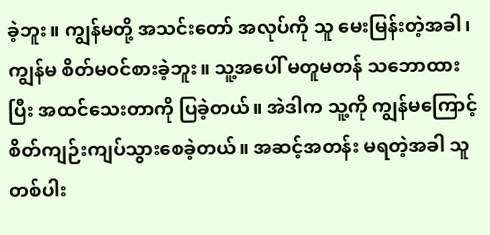ခဲ့ဘူး။ ကျွန်မတို့ အသင်းတော် အလုပ်ကို သူ မေးမြန်းတဲ့အခါ၊ ကျွန်မ စိတ်မဝင်စားခဲ့ဘူး။ သူ့အပေါ် မတူမတန် သဘောထားပြီး အထင်သေးတာကို ပြခဲ့တယ်။ အဲဒါက သူ့ကို ကျွန်မကြောင့် စိတ်ကျဉ်းကျပ်သွားစေခဲ့တယ်။ အဆင့်အတန်း မရတဲ့အခါ သူတစ်ပါး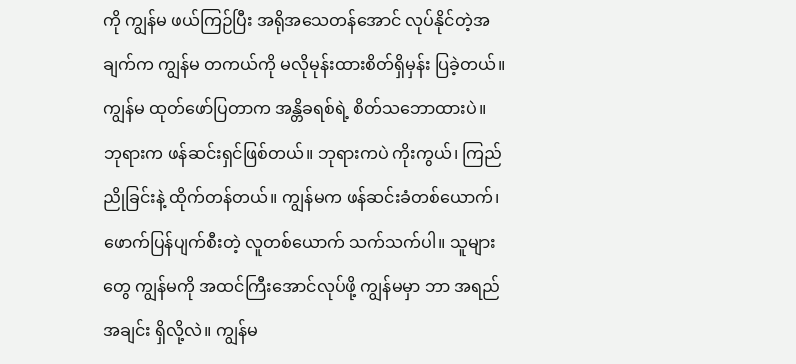ကို ကျွန်မ ဖယ်ကြဉ်ပြီး အရိုအသေတန်အောင် လုပ်နိုင်တဲ့အချက်က ကျွန်မ တကယ်ကို မလိုမုန်းထားစိတ်ရှိမှန်း ပြခဲ့တယ်။ ကျွန်မ ထုတ်ဖော်ပြတာက အန္တိခရစ်ရဲ့ စိတ်သဘောထားပဲ။ ဘုရားက ဖန်ဆင်းရှင်ဖြစ်တယ်။ ဘုရားကပဲ ကိုးကွယ်၊ ကြည်ညိုခြင်းနဲ့ ထိုက်တန်တယ်။ ကျွန်မက ဖန်ဆင်းခံတစ်ယောက်၊ ဖောက်ပြန်ပျက်စီးတဲ့ လူတစ်ယောက် သက်သက်ပါ။ သူများတွေ ကျွန်မကို အထင်ကြီးအောင်လုပ်ဖို့ ကျွန်မမှာ ဘာ အရည်အချင်း ရှိလို့လဲ။ ကျွန်မ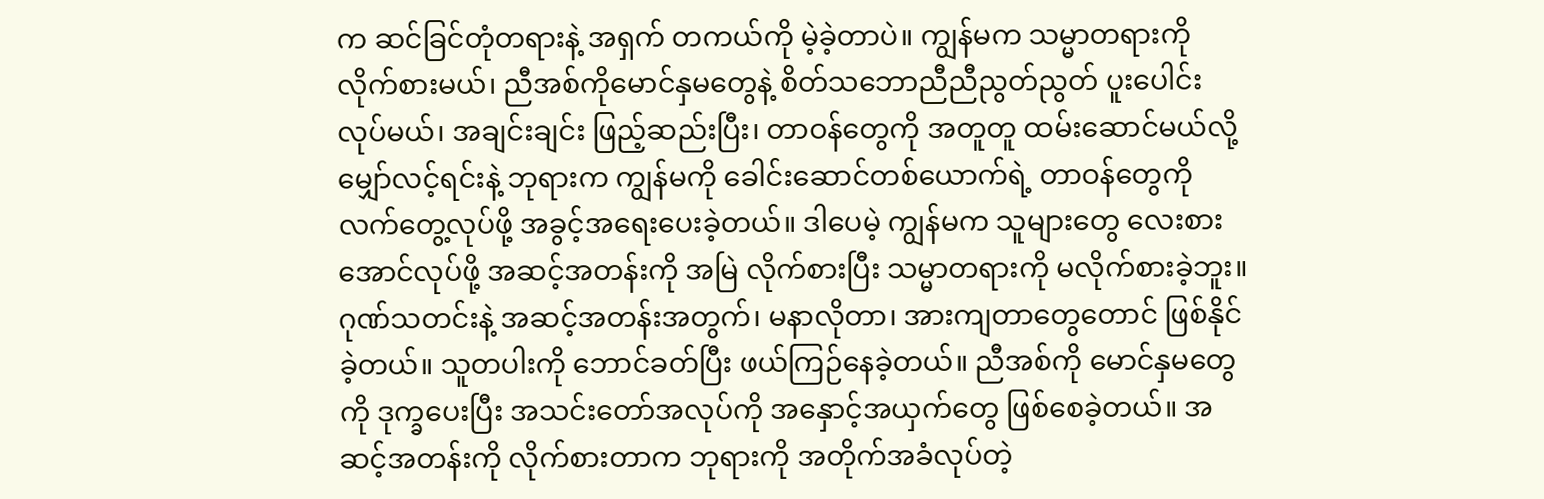က ဆင်ခြင်တုံတရားနဲ့ အရှက် တကယ်ကို မဲ့ခဲ့တာပဲ။ ကျွန်မက သမ္မာတရားကို လိုက်စားမယ်၊ ညီအစ်ကိုမောင်နှမတွေနဲ့ စိတ်သဘောညီညီညွတ်ညွတ် ပူးပေါင်းလုပ်မယ်၊ အချင်းချင်း ဖြည့်ဆည်းပြီး၊ တာဝန်တွေကို အတူတူ ထမ်းဆောင်မယ်လို့ မျှော်လင့်ရင်းနဲ့ ဘုရားက ကျွန်မကို ခေါင်းဆောင်တစ်ယောက်ရဲ့ တာဝန်တွေကို လက်တွေ့လုပ်ဖို့ အခွင့်အရေးပေးခဲ့တယ်။ ဒါပေမဲ့ ကျွန်မက သူများတွေ လေးစားအောင်လုပ်ဖို့ အဆင့်အတန်းကို အမြဲ လိုက်စားပြီး သမ္မာတရားကို မလိုက်စားခဲ့ဘူး။ ဂုဏ်သတင်းနဲ့ အဆင့်အတန်းအတွက်၊ မနာလိုတာ၊ အားကျတာတွေတောင် ဖြစ်နိုင်ခဲ့တယ်။ သူတပါးကို ဘောင်ခတ်ပြီး ဖယ်ကြဉ်နေခဲ့တယ်။ ညီအစ်ကို မောင်နှမတွေကို ဒုက္ခပေးပြီး အသင်းတော်အလုပ်ကို အနှောင့်အယှက်တွေ ဖြစ်စေခဲ့တယ်။ အဆင့်အတန်းကို လိုက်စားတာက ဘုရားကို အတိုက်အခံလုပ်တဲ့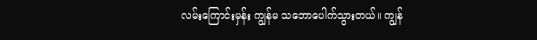လမ်းကြောင်းမှန်း ကျွန်မ သဘောပေါက်သွားတယ်။ ကျွန်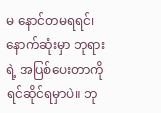မ နောင်တမရရင်၊ နောက်ဆုံးမှာ ဘုရားရဲ့ အပြစ်ပေးတာကို ရင်ဆိုင်ရမှာပဲ။ ဘု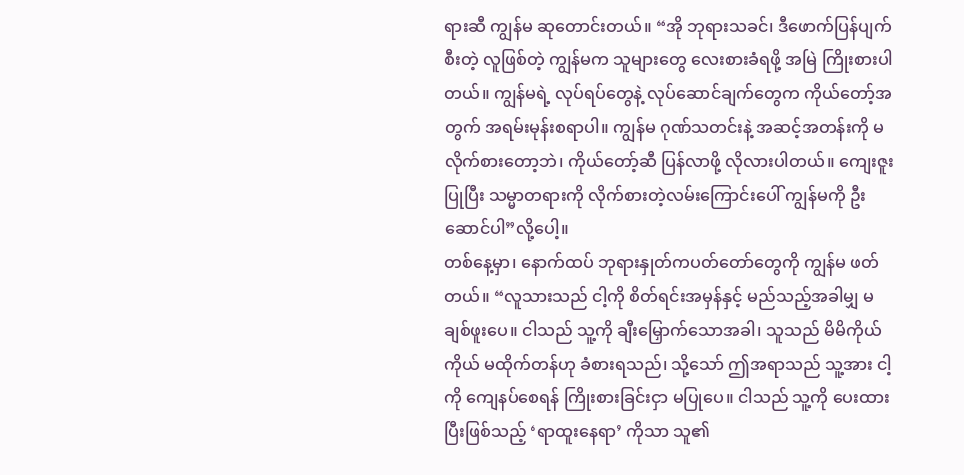ရားဆီ ကျွန်မ ဆုတောင်းတယ်။ “အို ဘုရားသခင်၊ ဒီဖောက်ပြန်ပျက်စီးတဲ့ လူဖြစ်တဲ့ ကျွန်မက သူများတွေ လေးစားခံရဖို့ အမြဲ ကြိုးစားပါတယ်။ ကျွန်မရဲ့ လုပ်ရပ်တွေနဲ့ လုပ်ဆောင်ချက်တွေက ကိုယ်တော့်အတွက် အရမ်းမုန်းစရာပါ။ ကျွန်မ ဂုဏ်သတင်းနဲ့ အဆင့်အတန်းကို မလိုက်စားတော့ဘဲ၊ ကိုယ်တော့်ဆီ ပြန်လာဖို့ လိုလားပါတယ်။ ကျေးဇူးပြုပြီး သမ္မာတရားကို လိုက်စားတဲ့လမ်းကြောင်းပေါ် ကျွန်မကို ဦးဆောင်ပါ”လို့ပေါ့။
တစ်နေ့မှာ၊ နောက်ထပ် ဘုရားနှုတ်ကပတ်တော်တွေကို ကျွန်မ ဖတ်တယ်။ “လူသားသည် ငါ့ကို စိတ်ရင်းအမှန်နှင့် မည်သည့်အခါမျှ မချစ်ဖူးပေ။ ငါသည် သူ့ကို ချီးမြှောက်သောအခါ၊ သူသည် မိမိကိုယ်ကိုယ် မထိုက်တန်ဟု ခံစားရသည်၊ သို့သော် ဤအရာသည် သူ့အား ငါ့ကို ကျေနပ်စေရန် ကြိုးစားခြင်းငှာ မပြုပေ။ ငါသည် သူ့ကို ပေးထားပြီးဖြစ်သည့် ‘ရာထူးနေရာ’ ကိုသာ သူ၏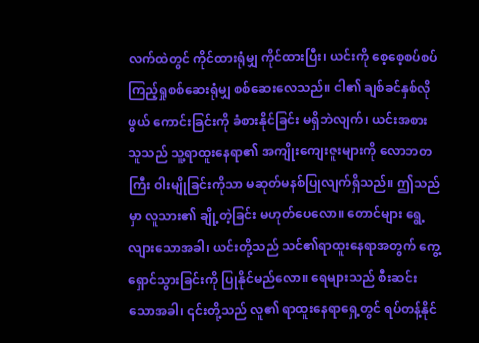လက်ထဲတွင် ကိုင်ထားရုံမျှ ကိုင်ထားပြီး၊ ယင်းကို စေ့စေ့စပ်စပ် ကြည့်ရှုစစ်ဆေးရုံမျှ စစ်ဆေးလေသည်။ ငါ၏ ချစ်ခင်နှစ်လိုဖွယ် ကောင်းခြင်းကို ခံစားနိုင်ခြင်း မရှိဘဲလျက်၊ ယင်းအစား သူသည် သူ့ရာထူးနေရာ၏ အကျိုးကျေးဇူးများကို လောဘတကြီး ဝါးမျိုခြင်းကိုသာ မဆုတ်မနစ်ပြုလျက်ရှိသည်။ ဤသည်မှာ လူသား၏ ချို့တဲ့ခြင်း မဟုတ်ပေလော။ တောင်များ ရွေ့လျားသောအခါ၊ ယင်းတို့သည် သင်၏ရာထူးနေရာအတွက် ကွေ့ရှောင်သွားခြင်းကို ပြုနိုင်မည်လော။ ရေများသည် စီးဆင်းသောအခါ၊ ၎င်းတို့သည် လူ၏ ရာထူးနေရာရှေ့တွင် ရပ်တန့်နိုင်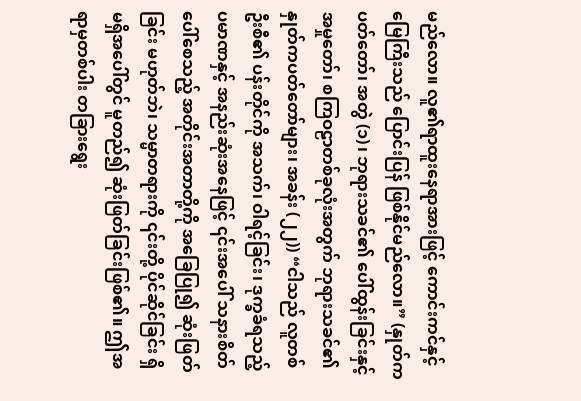မည်လော။ လူ၏ရာထူးနေရာအားဖြင့် ကောင်းကင်နှင့် မြေကြီးသည် ပြောင်းပြန် ဖြစ်နိုင်မည်လော။” (နှုတ်ကပတ်တော်၊ အတွဲ (၁)၊ ဘုရားသခင်၏ ပေါ်ထွန်းခြင်းနှင့် အမှုတော်၊ စကြဝဠာတစ်ခုလုံးအတွက် ဘုရားသခင်၏ နှုတ်ကပတ်တော်များ၊ အခန်း (၂၂)) “ငါသည် လူတစ်ဦးစီ၏ ပန်းတိုင်ကို အသက်၊ ဝါရင့်ခြင်း၊ ဒုက္ခခံရသည့်ပမာဏနှင့် အနည်းဆုံးအနေဖြင့် ၎င်းအပေါ် သနားစိတ်ပေါ်စေသည့် အတိုင်းအတာတို့ကို အခြေပြု၍ ဆုံးဖြတ်ခြင်း မဟုတ်ဘဲ၊ သမ္မာတရားကို ၎င်းတို့ ပိုင်ဆိုင်ခြင်း ရှိမရှိအပေါ်တွင် မူတည်၍ ဆုံးဖြတ်ခြင်းဖြစ်၏။ ဤအရာမှတစ်ပါး တခြားရွေး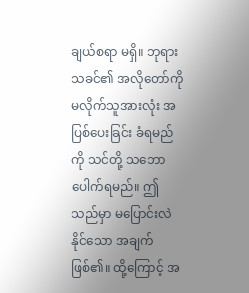ချယ်စရာ မရှိ။ ဘုရားသခင်၏ အလိုတော်ကို မလိုက်သူအားလုံး အပြစ်ပေးခြင်း ခံရမည်ကို သင်တို့ သဘောပေါက်ရမည်။ ဤသည်မှာ မပြောင်းလဲနိုင်သော အချက်ဖြစ်၏။ ထို့ကြောင့် အ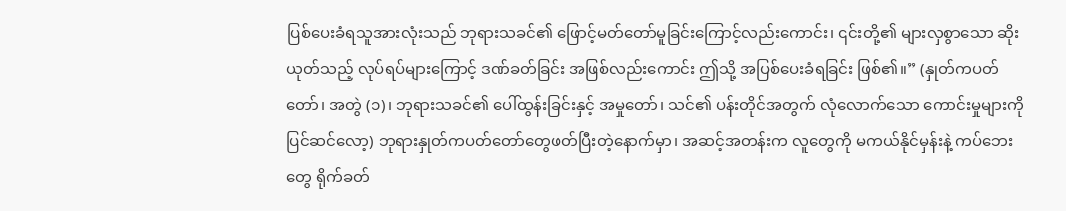ပြစ်ပေးခံရသူအားလုံးသည် ဘုရားသခင်၏ ဖြောင့်မတ်တော်မူခြင်းကြောင့်လည်းကောင်း၊ ၎င်းတို့၏ များလှစွာသော ဆိုးယုတ်သည့် လုပ်ရပ်များကြောင့် ဒဏ်ခတ်ခြင်း အဖြစ်လည်းကောင်း ဤသို့ အပြစ်ပေးခံရခြင်း ဖြစ်၏။” (နှုတ်ကပတ်တော်၊ အတွဲ (၁)၊ ဘုရားသခင်၏ ပေါ်ထွန်းခြင်းနှင့် အမှုတော်၊ သင်၏ ပန်းတိုင်အတွက် လုံလောက်သော ကောင်းမှုများကို ပြင်ဆင်လော့) ဘုရားနှုတ်ကပတ်တော်တွေဖတ်ပြီးတဲ့နောက်မှာ၊ အဆင့်အတန်းက လူတွေကို မကယ်နိုင်မှန်းနဲ့ ကပ်ဘေးတွေ ရိုက်ခတ်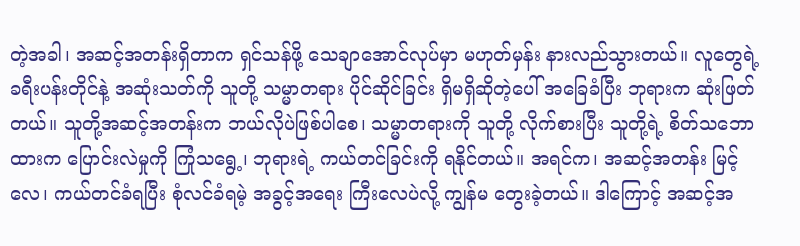တဲ့အခါ၊ အဆင့်အတန်းရှိတာက ရှင်သန်ဖို့ သေချာအောင်လုပ်မှာ မဟုတ်မှန်း နားလည်သွားတယ်။ လူတွေရဲ့ ခရီးပန်းတိုင်နဲ့ အဆုံးသတ်ကို သူတို့ သမ္မာတရား ပိုင်ဆိုင်ခြင်း ရှိမရှိဆိုတဲ့ပေါ် အခြေခံပြီး ဘုရားက ဆုံးဖြတ်တယ်။ သူတို့အဆင့်အတန်းက ဘယ်လိုပဲဖြစ်ပါစေ၊ သမ္မာတရားကို သူတို့ လိုက်စားပြီး သူတို့ရဲ့ စိတ်သဘောထားက ပြောင်းလဲမှုကို ကြုံသရွေ့၊ ဘုရားရဲ့ ကယ်တင်ခြင်းကို ရနိုင်တယ်။ အရင်က၊ အဆင့်အတန်း မြင့်လေ၊ ကယ်တင်ခံရပြီး စုံလင်ခံရမဲ့ အခွင့်အရေး ကြီးလေပဲလို့ ကျွန်မ တွေးခဲ့တယ်။ ဒါကြောင့် အဆင့်အ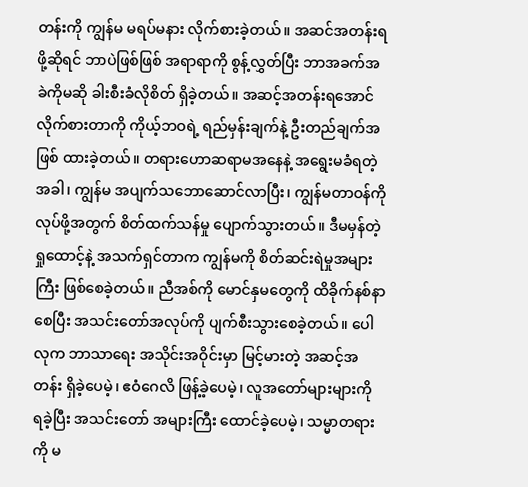တန်းကို ကျွန်မ မရပ်မနား လိုက်စားခဲ့တယ်။ အဆင်အတန်းရဖို့ဆိုရင် ဘာပဲဖြစ်ဖြစ် အရာရာကို စွန့်လွှတ်ပြီး ဘာအခက်အခဲကိုမဆို ခါးစီးခံလိုစိတ် ရှိခဲ့တယ်။ အဆင့်အတန်းရအောင် လိုက်စားတာကို ကိုယ့်ဘဝရဲ့ ရည်မှန်းချက်နဲ့ ဦးတည်ချက်အဖြစ် ထားခဲ့တယ်။ တရားဟောဆရာမအနေနဲ့ အရွေးမခံရတဲ့အခါ၊ ကျွန်မ အပျက်သဘောဆောင်လာပြီး၊ ကျွန်မတာဝန်ကို လုပ်ဖို့အတွက် စိတ်ထက်သန်မှု ပျောက်သွားတယ်။ ဒီမမှန်တဲ့ ရှုထောင့်နဲ့ အသက်ရှင်တာက ကျွန်မကို စိတ်ဆင်းရဲမှုအများကြီး ဖြစ်စေခဲ့တယ်။ ညီအစ်ကို မောင်နှမတွေကို ထိခိုက်နစ်နာစေပြီး အသင်းတော်အလုပ်ကို ပျက်စီးသွားစေခဲ့တယ်။ ပေါလုက ဘာသာရေး အသိုင်းအဝိုင်းမှာ မြင့်မားတဲ့ အဆင့်အတန်း ရှိခဲ့ပေမဲ့၊ ဧဝံဂေလိ ဖြန့်ခဲ့ပေမဲ့၊ လူအတော်များများကို ရခဲ့ပြီး အသင်းတော် အများကြီး ထောင်ခဲ့ပေမဲ့၊ သမ္မာတရားကို မ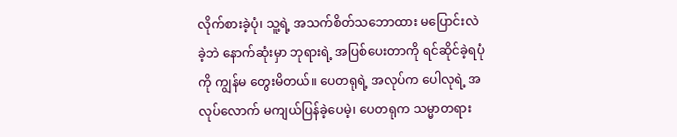လိုက်စားခဲ့ပုံ၊ သူ့ရဲ့ အသက်စိတ်သဘောထား မပြောင်းလဲခဲ့ဘဲ နောက်ဆုံးမှာ ဘုရားရဲ့ အပြစ်ပေးတာကို ရင်ဆိုင်ခဲ့ရပုံကို ကျွန်မ တွေးမိတယ်။ ပေတရုရဲ့ အလုပ်က ပေါလုရဲ့ အလုပ်လောက် မကျယ်ပြန်ခဲ့ပေမဲ့၊ ပေတရုက သမ္မာတရား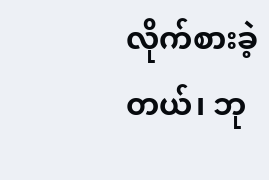လိုက်စားခဲ့တယ်၊ ဘု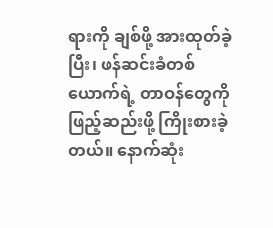ရားကို ချစ်ဖို့ အားထုတ်ခဲ့ပြီး၊ ဖန်ဆင်းခံတစ်ယောက်ရဲ့ တာဝန်တွေကို ဖြည့်ဆည်းဖို့ ကြိုးစားခဲ့တယ်။ နောက်ဆုံး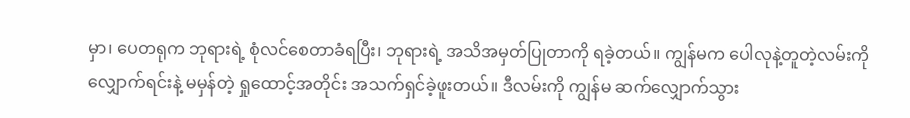မှာ၊ ပေတရုက ဘုရားရဲ့ စုံလင်စေတာခံရပြီး၊ ဘုရားရဲ့ အသိအမှတ်ပြုတာကို ရခဲ့တယ်။ ကျွန်မက ပေါလုနဲ့တူတဲ့လမ်းကို လျှောက်ရင်းနဲ့ မမှန်တဲ့ ရှုထောင့်အတိုင်း အသက်ရှင်ခဲ့ဖူးတယ်။ ဒီလမ်းကို ကျွန်မ ဆက်လျှောက်သွား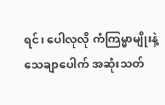ရင်၊ ပေါလုလို ကံကြမ္မာမျိုးနဲ့ သေချာပေါက် အဆုံးသတ်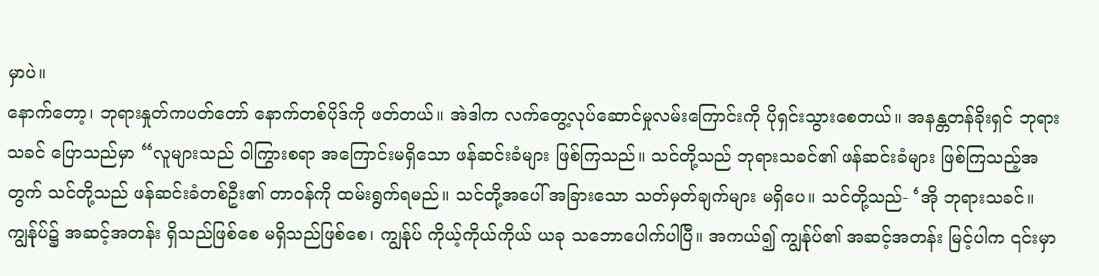မှာပဲ။
နောက်တော့၊ ဘုရားနှုတ်ကပတ်တော် နောက်တစ်ပိုဒ်ကို ဖတ်တယ်။ အဲဒါက လက်တွေ့လုပ်ဆောင်မှုလမ်းကြောင်းကို ပိုရှင်းသွားစေတယ်။ အနန္တတန်ခိုးရှင် ဘုရားသခင် ပြောသည်မှာ “လူများသည် ဝါကြွားစရာ အကြောင်းမရှိသော ဖန်ဆင်းခံများ ဖြစ်ကြသည်။ သင်တို့သည် ဘုရားသခင်၏ ဖန်ဆင်းခံများ ဖြစ်ကြသည့်အတွက် သင်တို့သည် ဖန်ဆင်းခံတစ်ဦး၏ တာဝန်ကို ထမ်းရွက်ရမည်။ သင်တို့အပေါ် အခြားသော သတ်မှတ်ချက်များ မရှိပေ။ သင်တို့သည်- ‘အို ဘုရားသခင်။ ကျွန်ုပ်၌ အဆင့်အတန်း ရှိသည်ဖြစ်စေ မရှိသည်ဖြစ်စေ၊ ကျွန်ုပ် ကိုယ့်ကိုယ်ကိုယ် ယခု သဘောပေါက်ပါပြီ။ အကယ်၍ ကျွန်ုပ်၏ အဆင့်အတန်း မြင့်ပါက ၎င်းမှာ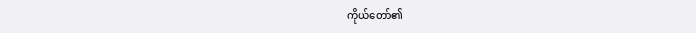ကိုယ်တော်၏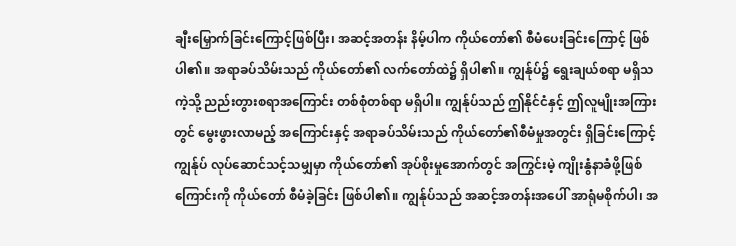ချီးမြှောက်ခြင်းကြောင့်ဖြစ်ပြီး၊ အဆင့်အတန်း နိမ့်ပါက ကိုယ်တော်၏ စီမံပေးခြင်းကြောင့် ဖြစ်ပါ၏။ အရာခပ်သိမ်းသည် ကိုယ်တော်၏ လက်တော်ထဲ၌ ရှိပါ၏။ ကျွန်ုပ်၌ ရွေးချယ်စရာ မရှိသကဲ့သို့ ညည်းတွားစရာအကြောင်း တစ်စုံတစ်ရာ မရှိပါ။ ကျွန်ုပ်သည် ဤနိုင်ငံနှင့် ဤလူမျိုးအကြားတွင် မွေးဖွားလာမည့် အကြောင်းနှင့် အရာခပ်သိမ်းသည် ကိုယ်တော်၏စီမံမှုအတွင်း ရှိခြင်းကြောင့် ကျွန်ုပ် လုပ်ဆောင်သင့်သမျှမှာ ကိုယ်တော်၏ အုပ်စိုးမှုအောက်တွင် အကြွင်းမဲ့ ကျိုးနွံနာခံဖို့ဖြစ်ကြောင်းကို ကိုယ်တော် စီမံခဲ့ခြင်း ဖြစ်ပါ၏။ ကျွန်ုပ်သည် အဆင့်အတန်းအပေါ် အာရုံမစိုက်ပါ၊ အ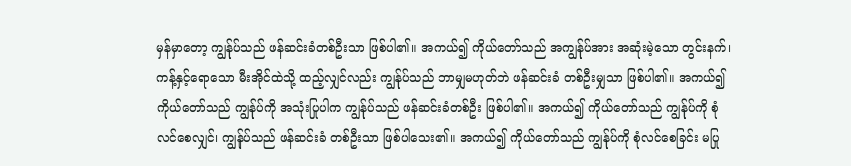မှန်မှာတော့ ကျွန်ုပ်သည် ဖန်ဆင်းခံတစ်ဦးသာ ဖြစ်ပါ၏။ အကယ်၍ ကိုယ်တော်သည် အကျွန်ုပ်အား အဆုံးမဲ့သော တွင်းနက်၊ ကန့်နှင့်ရောသော မီးအိုင်ထဲသို့ ထည့်လျှင်လည်း ကျွန်ုပ်သည် ဘာမျှမဟုတ်ဘဲ ဖန်ဆင်းခံ တစ်ဦးမျှသာ ဖြစ်ပါ၏။ အကယ်၍ ကိုယ်တော်သည် ကျွန်ုပ်ကို အသုံးပြုပါက ကျွန်ုပ်သည် ဖန်ဆင်းခံတစ်ဦး ဖြစ်ပါ၏။ အကယ်၍ ကိုယ်တော်သည် ကျွန်ုပ်ကို စုံလင်စေလျှင်၊ ကျွန်ုပ်သည် ဖန်ဆင်းခံ တစ်ဦးသာ ဖြစ်ပါသေး၏။ အကယ်၍ ကိုယ်တော်သည် ကျွန်ုပ်ကို စုံလင်စေခြင်း မပြု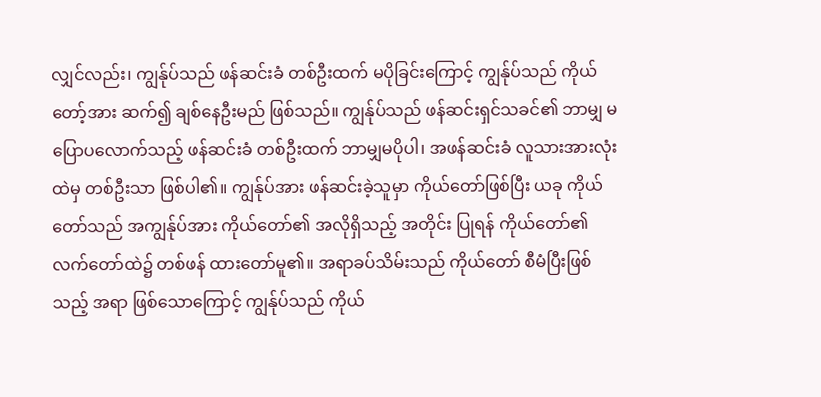လျှင်လည်း၊ ကျွန်ုပ်သည် ဖန်ဆင်းခံ တစ်ဦးထက် မပိုခြင်းကြောင့် ကျွန်ုပ်သည် ကိုယ်တော့်အား ဆက်၍ ချစ်နေဦးမည် ဖြစ်သည်။ ကျွန်ုပ်သည် ဖန်ဆင်းရှင်သခင်၏ ဘာမျှ မပြောပလောက်သည့် ဖန်ဆင်းခံ တစ်ဦးထက် ဘာမျှမပိုပါ၊ အဖန်ဆင်းခံ လူသားအားလုံးထဲမှ တစ်ဦးသာ ဖြစ်ပါ၏။ ကျွန်ုပ်အား ဖန်ဆင်းခဲ့သူမှာ ကိုယ်တော်ဖြစ်ပြီး ယခု ကိုယ်တော်သည် အကျွန်ုပ်အား ကိုယ်တော်၏ အလိုရှိသည့် အတိုင်း ပြုရန် ကိုယ်တော်၏ လက်တော်ထဲ၌ တစ်ဖန် ထားတော်မူ၏။ အရာခပ်သိမ်းသည် ကိုယ်တော် စီမံပြီးဖြစ်သည့် အရာ ဖြစ်သောကြောင့် ကျွန်ုပ်သည် ကိုယ်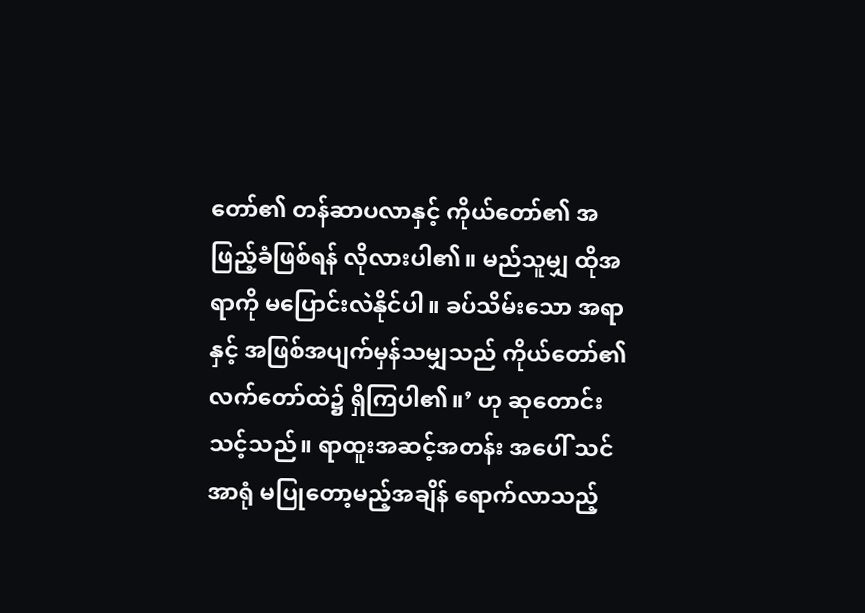တော်၏ တန်ဆာပလာနှင့် ကိုယ်တော်၏ အဖြည့်ခံဖြစ်ရန် လိုလားပါ၏။ မည်သူမျှ ထိုအရာကို မပြောင်းလဲနိုင်ပါ။ ခပ်သိမ်းသော အရာနှင့် အဖြစ်အပျက်မှန်သမျှသည် ကိုယ်တော်၏ လက်တော်ထဲ၌ ရှိကြပါ၏။’ ဟု ဆုတောင်းသင့်သည်။ ရာထူးအဆင့်အတန်း အပေါ် သင်အာရုံ မပြုတော့မည့်အချိန် ရောက်လာသည့်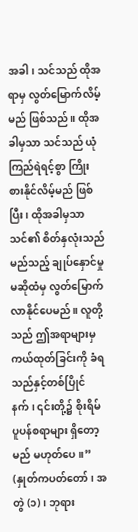အခါ၊ သင်သည် ထိုအရာမှ လွတ်မြောက်လိမ့်မည် ဖြစ်သည်။ ထိုအခါမှသာ သင်သည် ယုံကြည်ရဲရင့်စွာ ကြိုးစားနိုင်လိမ့်မည် ဖြစ်ပြီး၊ ထိုအခါမှသာ သင်၏ စိတ်နှလုံးသည် မည်သည့် ချုပ်နှောင်မှုမဆိုထံမှ လွတ်မြောက်လာနိုင်ပေမည်။ လူတို့သည် ဤအရာများမှ ကယ်ထုတ်ခြင်းကို ခံရသည်နှင့်တစ်ပြိုင်နက်၊ ၎င်းတို့၌ စိုးရိမ်ပူပန်စရာများ ရှိတော့မည် မဟုတ်ပေ။” (နှုတ်ကပတ်တော်၊ အတွဲ (၁)၊ ဘုရား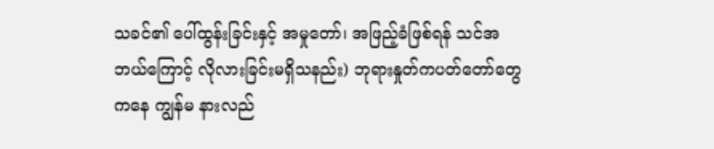သခင်၏ ပေါ်ထွန်းခြင်းနှင့် အမှုတော်၊ အဖြည့်ခံဖြစ်ရန် သင်အဘယ်ကြောင့် လိုလားခြင်းမရှိသနည်း) ဘုရားနှုတ်ကပတ်တော်တွေကနေ ကျွန်မ နားလည်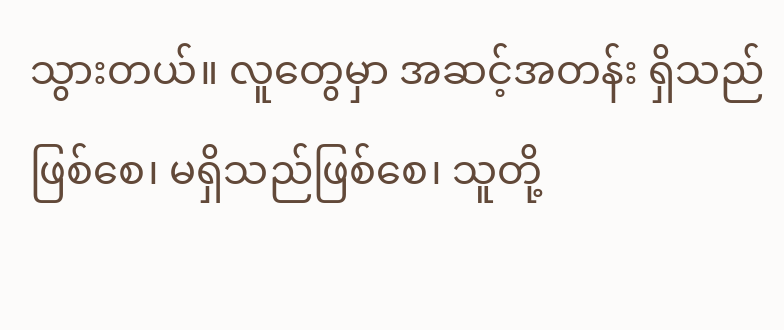သွားတယ်။ လူတွေမှာ အဆင့်အတန်း ရှိသည်ဖြစ်စေ၊ မရှိသည်ဖြစ်စေ၊ သူတို့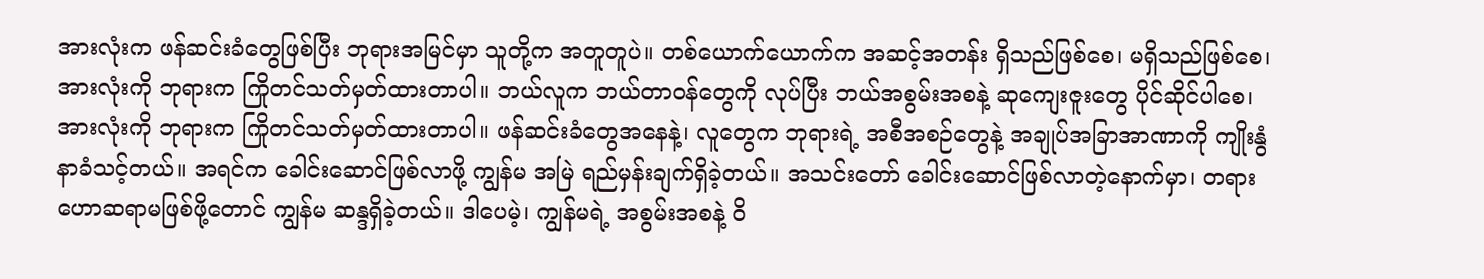အားလုံးက ဖန်ဆင်းခံတွေဖြစ်ပြီး ဘုရားအမြင်မှာ သူတို့က အတူတူပဲ။ တစ်ယောက်ယောက်က အဆင့်အတန်း ရှိသည်ဖြစ်စေ၊ မရှိသည်ဖြစ်စေ၊ အားလုံးကို ဘုရားက ကြိုတင်သတ်မှတ်ထားတာပါ။ ဘယ်လူက ဘယ်တာဝန်တွေကို လုပ်ပြီး ဘယ်အစွမ်းအစနဲ့ ဆုကျေးဇူးတွေ ပိုင်ဆိုင်ပါစေ၊ အားလုံးကို ဘုရားက ကြိုတင်သတ်မှတ်ထားတာပါ။ ဖန်ဆင်းခံတွေအနေနဲ့၊ လူတွေက ဘုရားရဲ့ အစီအစဉ်တွေနဲ့ အချုပ်အခြာအာဏာကို ကျိုးနွံနာခံသင့်တယ်။ အရင်က ခေါင်းဆောင်ဖြစ်လာဖို့ ကျွန်မ အမြဲ ရည်မှန်းချက်ရှိခဲ့တယ်။ အသင်းတော် ခေါင်းဆောင်ဖြစ်လာတဲ့နောက်မှာ၊ တရားဟောဆရာမဖြစ်ဖို့တောင် ကျွန်မ ဆန္ဒရှိခဲ့တယ်။ ဒါပေမဲ့၊ ကျွန်မရဲ့ အစွမ်းအစနဲ့ ဝိ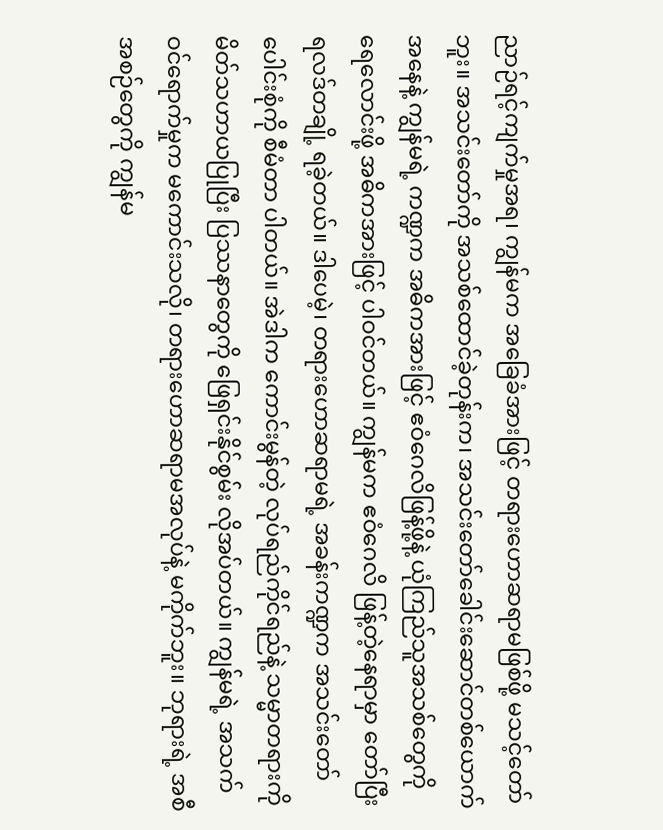ညာဉ်ရင့်ကျက်မှုအရ၊ ကျွန်မက အခြေခံအားဖြင့် တရားဟောဆရာမဖြစ်ဖို့ မသင့်တော်ဘူး။ အသင်းတော်ကို အသစ်ထောင်ခဲ့တုန်းက၊ အသင်းတော်ခေါင်းဆောင်တစ်ယောက်အနေနဲ့ ကျွန်မရဲ့ ကဏ္ဍက အဓိကအားဖြင့် ဧဝံဂေလိဖြန့်ဖို့နဲ့ ယုံကြည်သူအသစ်တွေကို ရေလောင်းဖို့ အဓိကအားဖြင့် ပါဝင်တယ်။ ကျွန်မက ဧဝံဂေလိ ဖြန့်တဲ့နေရာမှာ တော်ပြီး ရလဒ်တချို့ ရခဲ့တယ်။ ဒါပေမဲ့၊ တရားဟောဆရာမရဲ့ အခန်းကဏ္ဍက အသင်းတော် ပေါင်းစုံကို စီမံတာ ပါတယ်။ အဲဒါက ကောင်းမွန်တဲ့ လုပ်ရည်ကိုင်ရည်နဲ့ သမ္မာတရားကို မိတ်သဟာယပြုပြီး ပြဿနာတွေကို ဖြေရှင်းနိုင်စွမ်း လိုအပ်တယ်။ ကျွန်မရဲ့ အသက်ဝင်ရောက်မှုက မကောင်းသလို၊ တရားဟောဆရာမအလုပ်နဲ့ မကိုက်ဘူး။ ဘုရားရဲ့ အစီအစဉ်တွေကို ကျွန်မ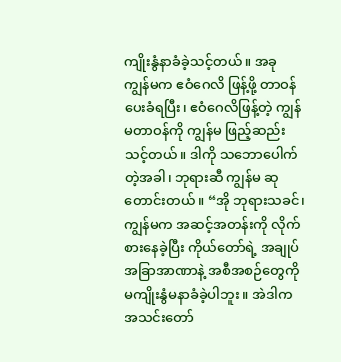ကျိုးနွံနာခံခဲ့သင့်တယ်။ အခု ကျွန်မက ဧဝံဂေလိ ဖြန့်ဖို့ တာဝန်ပေးခံရပြီး၊ ဧဝံဂေလိဖြန့်တဲ့ ကျွန်မတာဝန်ကို ကျွန်မ ဖြည့်ဆည်းသင့်တယ်။ ဒါကို သဘောပေါက်တဲ့အခါ၊ ဘုရားဆီ ကျွန်မ ဆုတောင်းတယ်။ “အို ဘုရားသခင်၊ ကျွန်မက အဆင့်အတန်းကို လိုက်စားနေခဲ့ပြီး ကိုယ်တော်ရဲ့ အချုပ်အခြာအာဏာနဲ့ အစီအစဉ်တွေကို မကျိုးနွံမနာခံခဲ့ပါဘူး။ အဲဒါက အသင်းတော်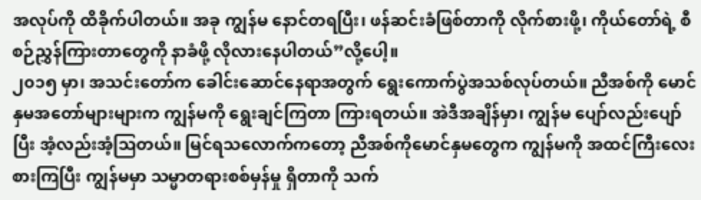အလုပ်ကို ထိခိုက်ပါတယ်။ အခု ကျွန်မ နောင်တရပြီး၊ ဖန်ဆင်းခံဖြစ်တာကို လိုက်စားဖို့၊ ကိုယ်တော်ရဲ့ စီစဉ်ညွှန်ကြားတာတွေကို နာခံဖို့ လိုလားနေပါတယ်”လို့ပေါ့။
၂၀၁၅ မှာ၊ အသင်းတော်က ခေါင်းဆောင်နေရာအတွက် ရွေးကောက်ပွဲအသစ်လုပ်တယ်။ ညီအစ်ကို မောင်နှမအတော်များများက ကျွန်မကို ရွေးချင်ကြတာ ကြားရတယ်။ အဲဒီအချိန်မှာ၊ ကျွန်မ ပျော်လည်းပျော်ပြီး အံ့လည်းအံ့ဩတယ်။ မြင်ရသလောက်ကတော့ ညီအစ်ကိုမောင်နှမတွေက ကျွန်မကို အထင်ကြီးလေးစားကြပြီး ကျွန်မမှာ သမ္မာတရားစစ်မှန်မှု ရှိတာကို သက်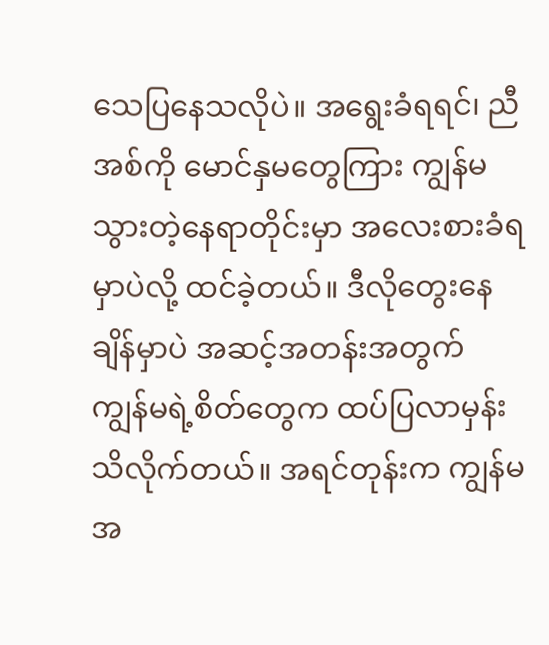သေပြနေသလိုပဲ။ အရွေးခံရရင်၊ ညီအစ်ကို မောင်နှမတွေကြား ကျွန်မ သွားတဲ့နေရာတိုင်းမှာ အလေးစားခံရမှာပဲလို့ ထင်ခဲ့တယ်။ ဒီလိုတွေးနေချိန်မှာပဲ အဆင့်အတန်းအတွက် ကျွန်မရဲ့စိတ်တွေက ထပ်ပြလာမှန်း သိလိုက်တယ်။ အရင်တုန်းက ကျွန်မ အ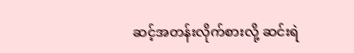ဆင့်အတန်းလိုက်စားလို့ ဆင်းရဲ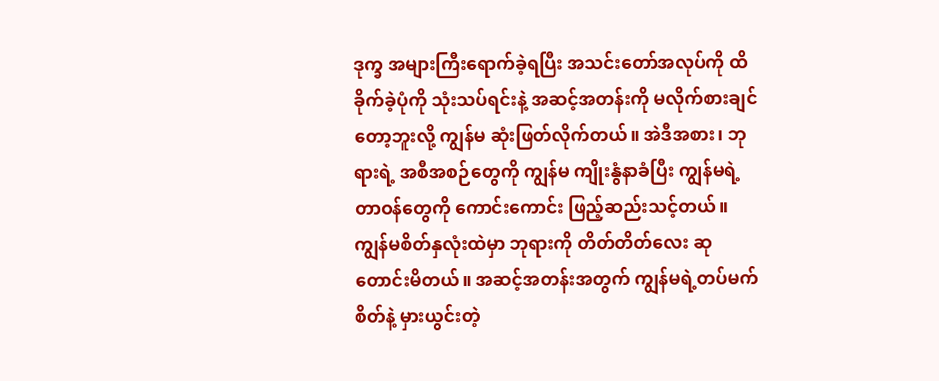ဒုက္ခ အများကြီးရောက်ခဲ့ရပြီး အသင်းတော်အလုပ်ကို ထိခိုက်ခဲ့ပုံကို သုံးသပ်ရင်းနဲ့ အဆင့်အတန်းကို မလိုက်စားချင်တော့ဘူးလို့ ကျွန်မ ဆုံးဖြတ်လိုက်တယ်။ အဲဒီအစား၊ ဘုရားရဲ့ အစီအစဉ်တွေကို ကျွန်မ ကျိုးနွံနာခံပြီး ကျွန်မရဲ့ တာဝန်တွေကို ကောင်းကောင်း ဖြည့်ဆည်းသင့်တယ်။ ကျွန်မစိတ်နှလုံးထဲမှာ ဘုရားကို တိတ်တိတ်လေး ဆုတောင်းမိတယ်။ အဆင့်အတန်းအတွက် ကျွန်မရဲ့တပ်မက်စိတ်နဲ့ မှားယွင်းတဲ့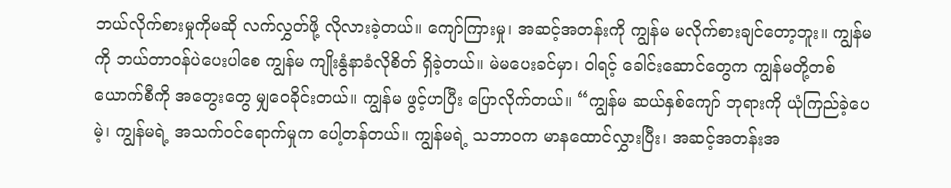ဘယ်လိုက်စားမှုကိုမဆို လက်လွှတ်ဖို့ လိုလားခဲ့တယ်။ ကျော်ကြားမှု၊ အဆင့်အတန်းကို ကျွန်မ မလိုက်စားချင်တော့ဘူး။ ကျွန်မကို ဘယ်တာဝန်ပဲပေးပါစေ ကျွန်မ ကျိုးနွံနာခံလိုစိတ် ရှိခဲ့တယ်။ မဲမပေးခင်မှာ၊ ဝါရင့် ခေါင်းဆောင်တွေက ကျွန်မတို့တစ်ယောက်စီကို အတွေးတွေ မျှဝေခိုင်းတယ်။ ကျွန်မ ဖွင့်ဟပြီး ပြောလိုက်တယ်။ “ကျွန်မ ဆယ်နှစ်ကျော် ဘုရားကို ယုံကြည်ခဲ့ပေမဲ့၊ ကျွန်မရဲ့ အသက်ဝင်ရောက်မှုက ပေါ့တန်တယ်။ ကျွန်မရဲ့ သဘာဝက မာနထောင်လွှားပြီး၊ အဆင့်အတန်းအ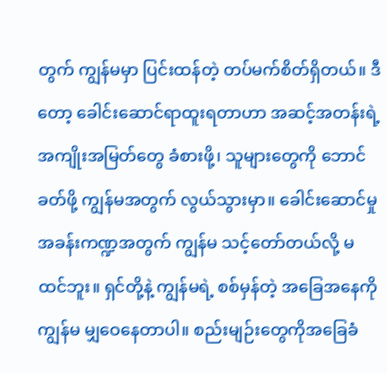တွက် ကျွန်မမှာ ပြင်းထန်တဲ့ တပ်မက်စိတ်ရှိတယ်။ ဒီတော့ ခေါင်းဆောင်ရာထူးရတာဟာ အဆင့်အတန်းရဲ့ အကျိုးအမြတ်တွေ ခံစားဖို့၊ သူများတွေကို ဘောင်ခတ်ဖို့ ကျွန်မအတွက် လွယ်သွားမှာ။ ခေါင်းဆောင်မှု အခန်းကဏ္ဍအတွက် ကျွန်မ သင့်တော်တယ်လို့ မထင်ဘူး။ ရှင်တို့နဲ့ ကျွန်မရဲ့ စစ်မှန်တဲ့ အခြေအနေကို ကျွန်မ မျှဝေနေတာပါ။ စည်းမျဉ်းတွေကိုအခြေခံ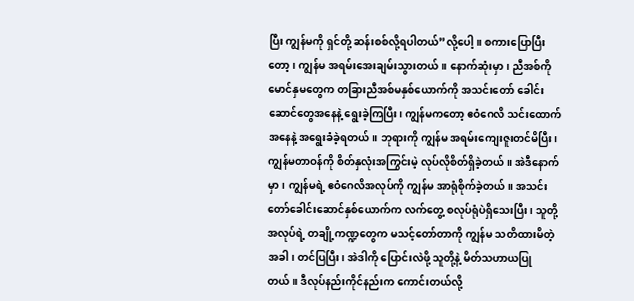ပြီး ကျွန်မကို ရှင်တို့ ဆန်းစစ်လို့ရပါတယ်”လို့ပေါ့။ စကားပြောပြီးတော့၊ ကျွန်မ အရမ်းအေးချမ်းသွားတယ်။ နောက်ဆုံးမှာ၊ ညီအစ်ကို မောင်နှမတွေက တခြားညီအစ်မနှစ်ယောက်ကို အသင်းတော် ခေါင်းဆောင်တွေအနေနဲ့ ရွေးခဲ့ကြပြီး၊ ကျွန်မကတော့ ဧဝံဂေလိ သင်းထောက်အနေနဲ့ အရွေးခံခဲ့ရတယ်။ ဘုရားကို ကျွန်မ အရမ်းကျေးဇူးတင်မိပြီး၊ ကျွန်မတာဝန်ကို စိတ်နှလုံးအကြွင်းမဲ့ လုပ်လိုစိတ်ရှိခဲ့တယ်။ အဲဒီနောက်မှာ၊ ကျွန်မရဲ့ ဧဝံဂေလိအလုပ်ကို ကျွန်မ အာရုံစိုက်ခဲ့တယ်။ အသင်းတော်ခေါင်းဆောင်နှစ်ယောက်က လက်တွေ့ စလုပ်ရုံပဲရှိသေးပြီး၊ သူတို့အလုပ်ရဲ့ တချို့ကဏ္ဍတွေက မသင့်တော်တာကို ကျွန်မ သတိထားမိတဲ့အခါ၊ တင်ပြပြီး၊ အဲဒါကို ပြောင်းလဲဖို့ သူတို့နဲ့ မိတ်သဟာယပြုတယ်။ ဒီလုပ်နည်းကိုင်နည်းက ကောင်းတယ်လို့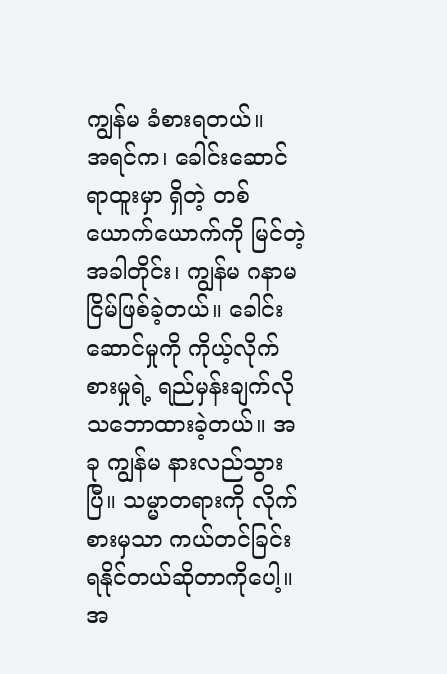ကျွန်မ ခံစားရတယ်။
အရင်က၊ ခေါင်းဆောင်ရာထူးမှာ ရှိတဲ့ တစ်ယောက်ယောက်ကို မြင်တဲ့အခါတိုင်း၊ ကျွန်မ ဂနာမငြိမ်ဖြစ်ခဲ့တယ်။ ခေါင်းဆောင်မှုကို ကိုယ့်လိုက်စားမှုရဲ့ ရည်မှန်းချက်လို သဘောထားခဲ့တယ်။ အခု ကျွန်မ နားလည်သွားပြီ။ သမ္မာတရားကို လိုက်စားမှသာ ကယ်တင်ခြင်း ရနိုင်တယ်ဆိုတာကိုပေါ့။ အ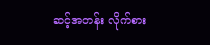ဆင့်အတန်း လိုက်စား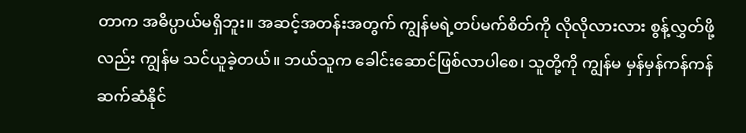တာက အဓိပ္ပာယ်မရှိဘူး။ အဆင့်အတန်းအတွက် ကျွန်မရဲ့တပ်မက်စိတ်ကို လိုလိုလားလား စွန့်လွှတ်ဖို့လည်း ကျွန်မ သင်ယူခဲ့တယ်။ ဘယ်သူက ခေါင်းဆောင်ဖြစ်လာပါစေ၊ သူတို့ကို ကျွန်မ မှန်မှန်ကန်ကန် ဆက်ဆံနိုင်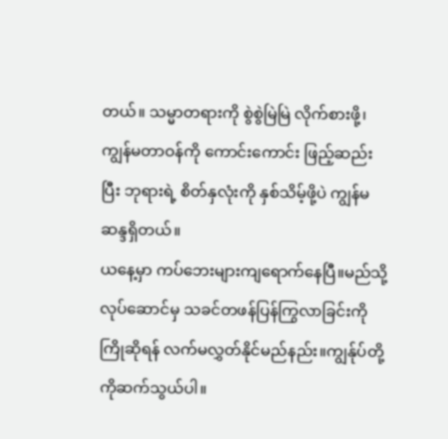တယ်။ သမ္မာတရားကို စွဲစွဲမြဲမြဲ လိုက်စားဖို့၊ ကျွန်မတာဝန်ကို ကောင်းကောင်း ဖြည့်ဆည်းပြီး ဘုရားရဲ့ စိတ်နှလုံးကို နှစ်သိမ့်ဖို့ပဲ ကျွန်မ ဆန္ဒရှိတယ်။
ယနေ့မှာ ကပ်ဘေးများကျရောက်နေပြီ။မည်သို့လုပ်ဆောင်မှ သခင်တဖန်ပြန်ကြွလာခြင်းကို ကြိုဆိုရန် လက်မလွှတ်နိုင်မည်နည်း။ကျွန်ုပ်တို့ကိုဆက်သွယ်ပါ။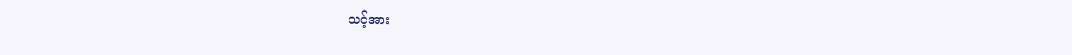သင့်အား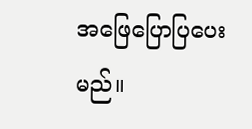အဖြေပြောပြပေးမည်။